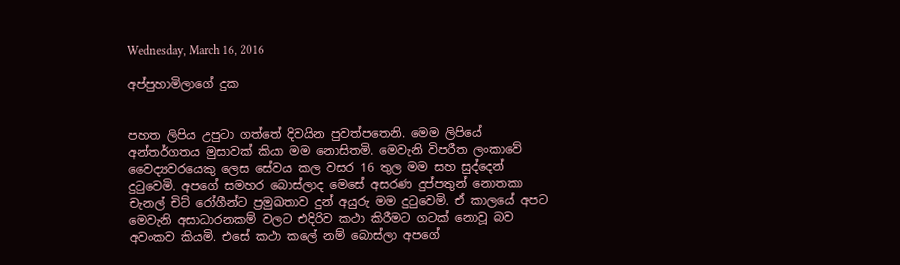Wednesday, March 16, 2016

අප්පුහාමිලාගේ දුක


පහත ලිපිය උපුටා ගත්තේ දිවයින පුවත්පතෙනි. මෙම ලිපියේ අන්තර්ගතය මුසාවක් කියා මම නොසිතමි. මෙවැනි විපරීත ලංකාවේ වෛද්‍යවරයෙකු ලෙස සේවය කල වසර 16 තුල මම සහ සුද්දෙන් දුටුවෙමි. අපගේ සමහර බොස්ලාද මෙසේ අසරණ දුප්පතුන් නොතකා චැනල් චිට් රෝගීන්ට ප්‍රමුඛතාව දුන් අයුරු මම දුටුවෙමි. ඒ කාලයේ අපට මෙවැනි අසාධාරනකම් වලට එදිරිව කථා කිරීමට ගටක් නොවූ බව අවංකව කියමි. එසේ කථා කලේ නම් බොස්ලා අපගේ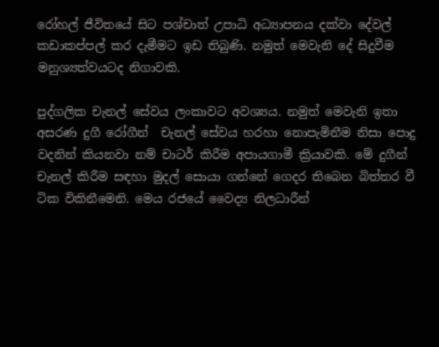රෝහල් ජීවිතයේ සිට පශ්චාත් උපාධි අධ්‍යාපනය දක්වා දේවල්  කඩාකප්පල් කර දැමීමට ඉඩ තිබුණි. නමුත් මෙවැනි දේ සිදුවීම මනුශ්‍යත්වයටද නිගාවකි.

පුද්ගලික චැනල් සේවය ලංකාවට අවශ්‍යය. නමුත් මෙවැනි ඉතා   අසරණ දුගී රෝගීන්  චැනල් සේවය හරහා නොපැමිනීම නිසා පොදු වදනින් කියනවා නම් චාටර් කිරීම අපායගාමී ක්‍රියාවකි. මේ දුගීන් චැනල් කිරීම සඳහා මුදල් සොයා ගන්නේ ගෙදර තිබෙන බිත්තර වී ටික විකිනීමෙනි. මෙය රජයේ වෛද්‍ය නිලධාරීන්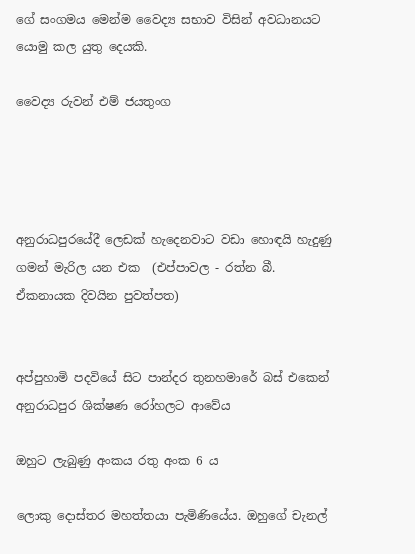ගේ සංගමය මෙන්ම වෛද්‍ය සභාව විසින් අවධානයට යොමු කල යුතු දෙයකි.

වෛද්‍ය රුවන් එම් ජයතුංග




අනුරාධපුරයේදී ලෙඩක්‌ හැදෙනවාට වඩා හොඳයි හැදුණු ගමන් මැරිල යන එක  (එප්පාවල - රත්න බී. ඒකනායක දිවයින පුවත්පත)


අප්පුහාමි පදවියේ සිට පාන්දර තුනහමාරේ බස්‌ එකෙන් අනුරාධපුර ශික්‌ෂණ රෝහලට ආවේය

ඔහුට ලැබුණු අංකය රතු අංක 6 ය

ලොකු දොස්‌තර මහත්තයා පැමිණියේය. ඔහුගේ චැනල්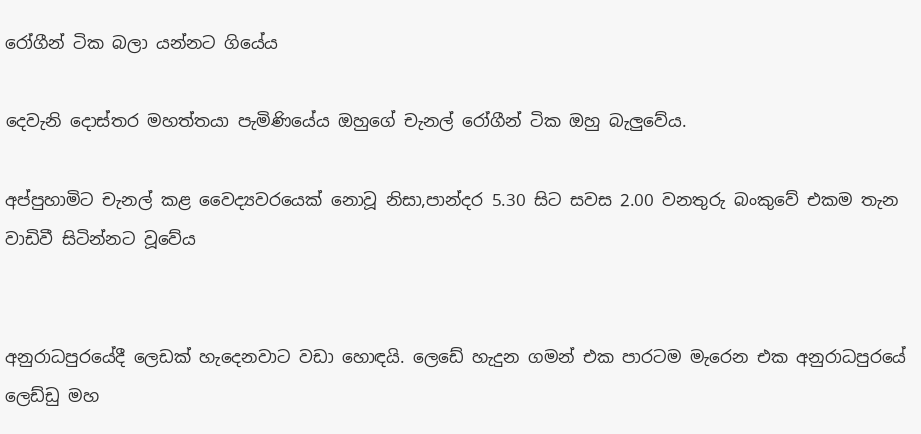රෝගීන් ටික බලා යන්නට ගියේය

දෙවැනි දොස්‌තර මහත්තයා පැමිණියේය ඔහුගේ චැනල් රෝගීන් ටික ඔහු බැලුවේය.

අප්පුහාමිට චැනල් කළ වෛද්‍යවරයෙක්‌ නොවූ නිසා,පාන්දර 5.30 සිට සවස 2.00 වනතුරු බංකුවේ එකම තැන වාඩිවී සිටින්නට වූවේය


අනුරාධපුරයේදී ලෙඩක්‌ හැදෙනවාට වඩා හොඳයි. ලෙඩේ හැදුන ගමන් එක පාරටම මැරෙන එක අනුරාධපුරයේ ලෙඩ්ඩු මහ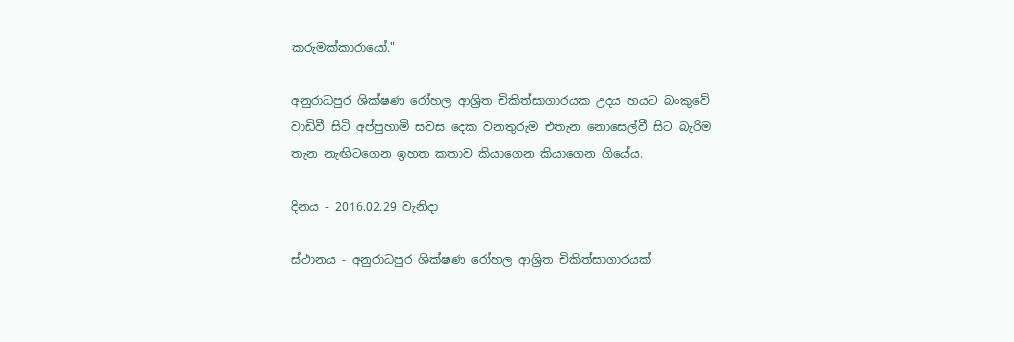කරුමක්‌කාරායෝ."

අනුරාධපුර ශික්‌ෂණ රෝහල ආශ්‍රිත චිකිත්සාගාරයක උදය හයට බංකුවේ වාඩිවී සිටි අප්පුහාමි සවස දෙක වනතුරුම එතැන නොසෙල්වී සිට බැරිම තැන නැඟිටගෙන ඉහත කතාව කියාගෙන කියාගෙන ගියේය.

දිනය - 2016.02.29 වැනිදා

ස්‌ථානය - අනුරාධපුර ශික්‌ෂණ රෝහල ආශ්‍රිත චිකිත්සාගාරයක්‌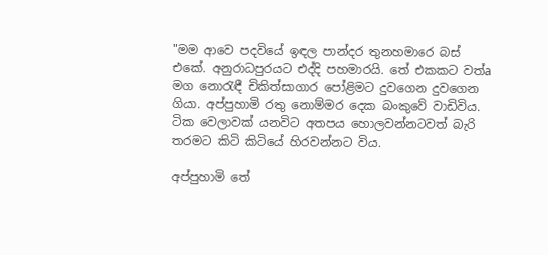"මම ආවෙ පදවියේ ඉඳල පාන්දර තුනහමාරෙ බස්‌ එකේ. අනුරාධපුරයට එද්දි පහමාරයි. තේ එකකට වත්a මග නොරැඳී චිකිත්සාගාර පෝළිමට දුවගෙන දුවගෙන ගියා. අප්පුහාමි රතු නොම්මර දෙක බංකුවේ වාඩිවිය. ටික වෙලාවක්‌ යනවිට අතපය හොලවන්නටවත් බැරි තරමට කිටි කිටියේ හිරවන්නට විය.

අප්පුහාමි තේ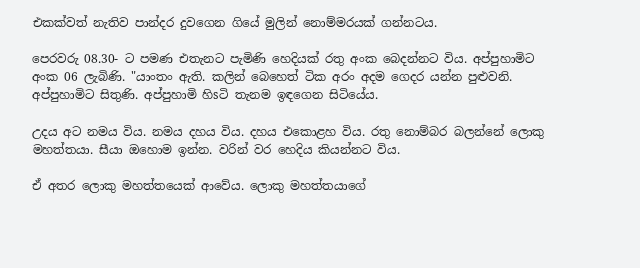එකක්‌වත් නැතිව පාන්දර දුවගෙන ගියේ මුලින් නොම්මරයක්‌ ගන්නටය.

පෙරවරු 08.30- ට පමණ එතැනට පැමිණි හෙදියක්‌ රතු අංක බෙදන්නට විය. අප්පුහාමිට අංක 06 ලැබිණි. "යාංතං ඇති. කලින් බෙහෙත් ටික අරං අදම ගෙදර යන්න පුළුවනි. අප්පුහාමිට සිතුණි. අප්පුහාමි හිsටි තැනම ඉඳගෙන සිටියේය.

උදය අට නමය විය. නමය දහය විය. දහය එකොළහ විය. රතු නොම්බර බලන්නේ ලොකු මහත්තයා. සීයා ඔහොම ඉන්න. වරින් වර හෙදිය කියන්නට විය.

ඒ අතර ලොකු මහත්තයෙක්‌ ආවේය. ලොකු මහත්තයාගේ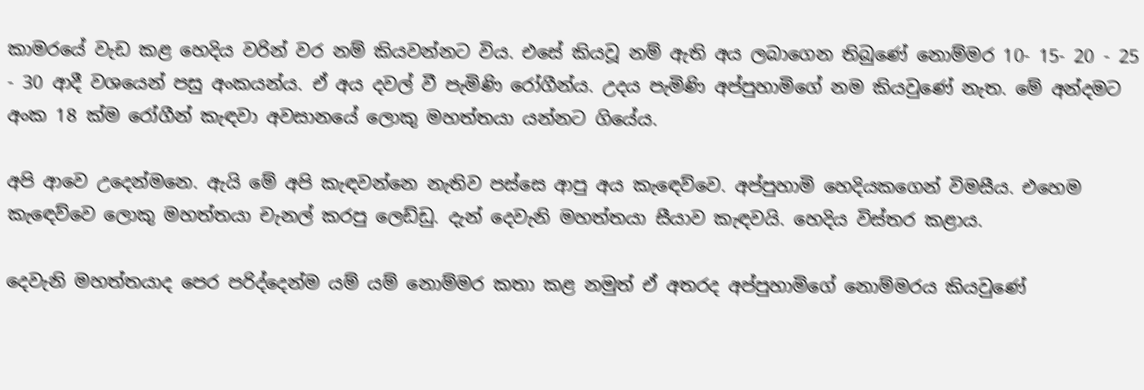කාමරයේ වැඩ කළ හෙදිය වරින් වර නම් කියවන්නට විය. එසේ කියවූ නම් ඇති අය ලබාගෙන තිබුණේ නොම්මර 10- 15- 20 - 25 - 30 ආදී වශයෙන් පසු අංකයන්ය. ඒ අය දවල් වී පැමිණි රෝගීන්ය. උදය පැමිණි අප්පුහාමිගේ නම කියවුණේ නැත. මේ අන්දමට අංක 18 ක්‌ම රෝගීන් කැඳවා අවසානයේ ලොකු මහත්තයා යන්නට ගියේය.

අපි ආවෙ උදෙන්මනෙ. ඇයි මේ අපි කැඳවන්නෙ නැතිව පස්‌සෙ ආපු අය කැඳෙව්වෙ. අප්පුහාමි හෙදියකගෙන් විමසීය. එහෙම කැඳෙව්වෙ ලොකු මහත්තයා චැනල් කරපු ලෙඩ්ඩු. දැන් දෙවැනි මහත්තයා සීයාව කැඳවයි. හෙදිය විස්‌තර කළාය.

දෙවැනි මහත්තයාද පෙර පරිද්දෙන්ම යම් යම් නොම්මර කතා කළ නමුත් ඒ අතරද අප්පුහාමිගේ නොම්මරය කියවුණේ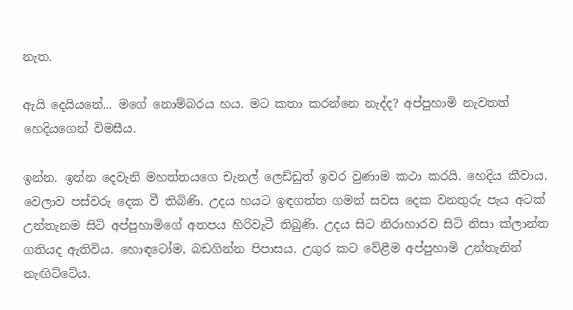නැත.

ඇයි දෙයියනේ... මගේ නොම්බරය හය. මට කතා කරන්නෙ නැද්ද? අප්පුහාමි නැවතත් හෙදියගෙන් විමසීය.

ඉන්න. ඉන්න දෙවැනි මහත්තයගෙ චැනල් ලෙඩ්ඩුත් ඉවර වුණාම කථා කරයි. හෙදිය කීවාය. වෙලාව පස්‌වරු දෙක වී තිබිණි. උදය හයට ඉඳගත්ත ගමන් සවස දෙක වනතුරු පැය අටක්‌ උන්තැනම සිටි අප්පුහාමිගේ අතපය හිරිවැටී තිබුණි. උදය සිට නිරාහාරව සිටි නිසා ක්‌ලාන්ත ගතියද ඇතිවිය. හොඳටෝම, බඩගින්න පිපාසය. උගුර කට වේළීම අප්පුහාමි උන්තැනින් නැඟිට්‌ටේය.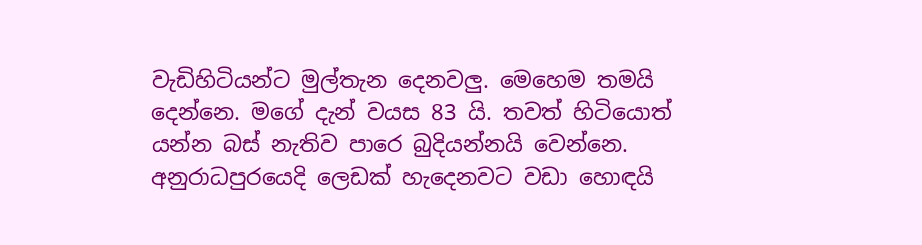වැඩිහිටියන්ට මුල්තැන දෙනවලු. මෙහෙම තමයි දෙන්නෙ. මගේ දැන් වයස 83 යි. තවත් හිටියොත් යන්න බස්‌ නැතිව පාරෙ බුදියන්නයි වෙන්නෙ. අනුරාධපුරයෙදි ලෙඩක්‌ හැදෙනවට වඩා හොඳයි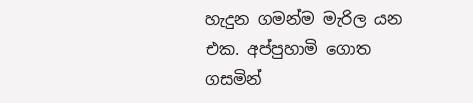හැදුන ගමන්ම මැරිල යන එක. අප්පුහාමි ගොත ගසමින්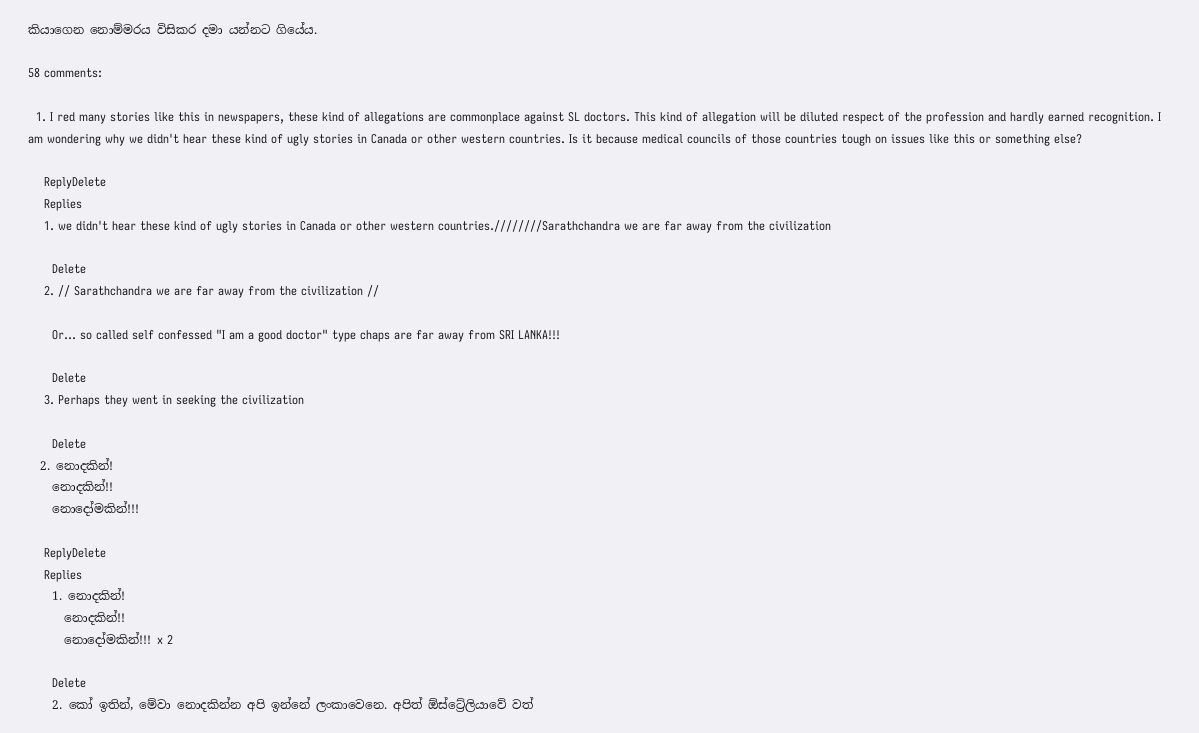කියාගෙන නොම්මරය විසිකර දමා යන්නට ගියේය.

58 comments:

  1. I red many stories like this in newspapers, these kind of allegations are commonplace against SL doctors. This kind of allegation will be diluted respect of the profession and hardly earned recognition. I am wondering why we didn't hear these kind of ugly stories in Canada or other western countries. Is it because medical councils of those countries tough on issues like this or something else?

    ReplyDelete
    Replies
    1. we didn't hear these kind of ugly stories in Canada or other western countries.////////Sarathchandra we are far away from the civilization

      Delete
    2. // Sarathchandra we are far away from the civilization //

      Or... so called self confessed "I am a good doctor" type chaps are far away from SRI LANKA!!!

      Delete
    3. Perhaps they went in seeking the civilization

      Delete
  2. නොදකින්!
    නොදකින්!!
    නොදෝමකින්!!!

    ReplyDelete
    Replies
    1. නොදකින්!
      නොදකින්!!
      නොදෝමකින්!!! x 2

      Delete
    2. කෝ ඉතින්, මේවා නොදකින්න අපි ඉන්නේ ලංකාවෙනෙ. අපිත් ඕස්ට්‍රේලියාවේ වත්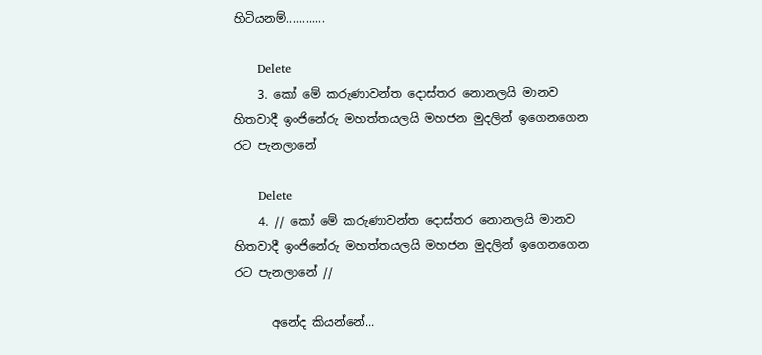හිටියනම්............

      Delete
    3. කෝ මේ කරුණාවන්ත දොස්තර නොනලයි මානව හිතවාදී ඉංජිනේරු මහත්තයලයි මහජන මුදලින් ඉගෙනගෙන රට පැනලානේ

      Delete
    4. // කෝ මේ කරුණාවන්ත දොස්තර නොනලයි මානව හිතවාදී ඉංජිනේරු මහත්තයලයි මහජන මුදලින් ඉගෙනගෙන රට පැනලානේ //

      අනේද කියන්නේ...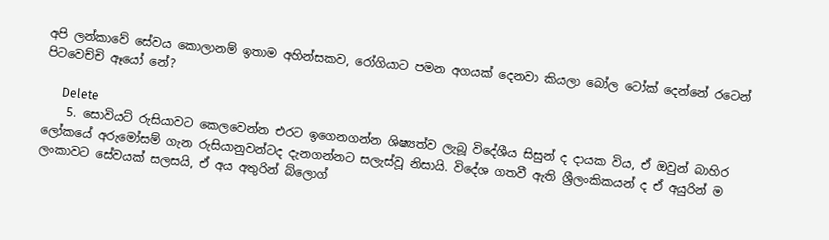අපි ලන්කාවේ සේවය කොලානම් ඉතාම අහින්සකව, රෝගියාට පමන අගයක් දෙනවා කියලා බෝල ටෝක් දෙන්නේ රටෙන් පිටවෙච්චි ඈයෝ නේ?

      Delete
    5. සොවියට් රුසියාවට කෙලවෙන්න එරට ඉගෙනගන්න ශිෂ්‍යත්ව ලැබූ විදේශීය සිසුන් ද දායක විය, ඒ ඔවුන් බාහිර ලෝකයේ අරුමෝසම් ගැන රුසියානුවන්ටද දැනගන්නට සලැස්වූ නිසායි. විදේශ ගතවී ඇති ශ්‍රීලංකිකයන් ද ඒ අයුරින් ම ලංකාවට සේවයක් සලසයි, ඒ අය අතුරින් බ්ලොග්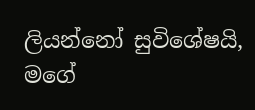ලියන්නෝ සුවිශේෂයි, මගේ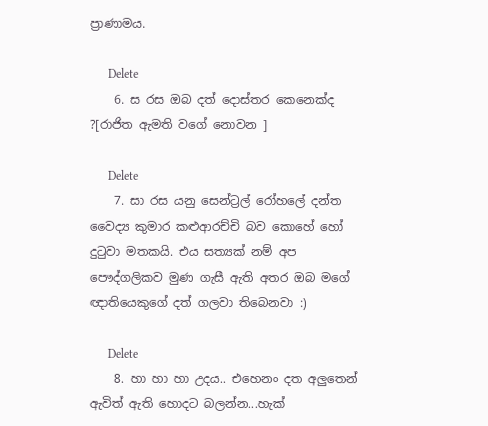ප්‍ර‍ාණාමය.

      Delete
    6. ස රස ඔබ දත් දොස්තර කෙනෙක්ද ?[රාජිත ඇමති වගේ නොවන ]

      Delete
    7. සා රස යනු සෙන්ට්‍රල් රෝහලේ දන්ත වෛද්‍ය කුමාර කළුආරච්චි බව කොහේ හෝ දුටුවා මතකයි. එය සත්‍යක් නම් අප පෞද්ගලිකව මුණ ගැසී ඇති අතර ඔබ මගේ ඥාතියෙකුගේ දත් ගලවා තිබෙනවා :)

      Delete
    8. හා හා හා උදය.. එහෙනං දත අලුතෙන් ඇවිත් ඇති හොදට බලන්න...හැක්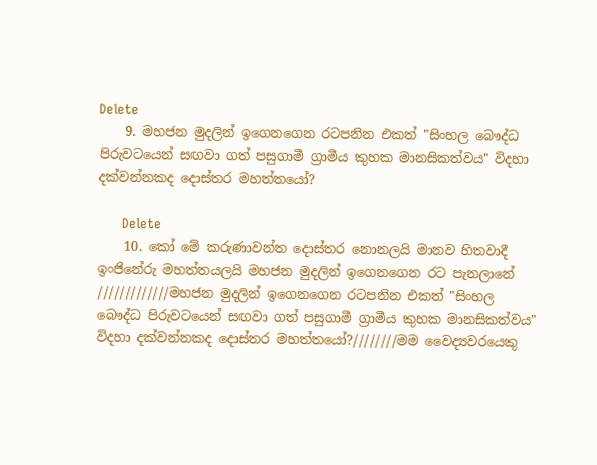Delete
    9. මහජන මුදලින් ඉගෙනගෙන රටපනින එකත් "සිංහල බෞද්ධ පිරුවටයෙන් සඟවා ගත් පසුගාමී ග්‍රාමීය කුහක මානසිකත්වය" විදහා දක්වන්නකද දොස්තර මහත්තයෝ?

      Delete
    10. කෝ මේ කරුණාවන්ත දොස්තර නොනලයි මානව හිතවාදී ඉංජිනේරු මහත්තයලයි මහජන මුදලින් ඉගෙනගෙන රට පැනලානේ /////////////මහජන මුදලින් ඉගෙනගෙන රටපනින එකත් "සිංහල බෞද්ධ පිරුවටයෙන් සඟවා ගත් පසුගාමී ග්‍රාමීය කුහක මානසිකත්වය" විදහා දක්වන්නකද දොස්තර මහත්තයෝ?////////මම වෛද්‍යවරයෙකු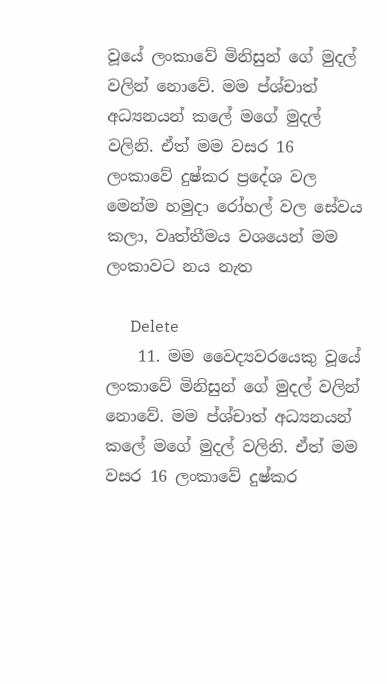වූයේ ලංකාවේ මිනිසුන් ගේ මුදල් වලින් නොවේ. මම ප්ශ්චාත් අධ්‍යනයන් කලේ මගේ මුදල් වලිනි. ඒත් මම වසර 16 ලංකාවේ දුෂ්කර ප්‍රදේශ වල මෙන්ම හමුදා රෝහල් වල සේවය කලා, වෘත්තීමය වශයෙන් මම ලංකාවට නය නැත

      Delete
    11. මම වෛද්‍යවරයෙකු වූයේ ලංකාවේ මිනිසුන් ගේ මුදල් වලින් නොවේ. මම ප්ශ්චාත් අධ්‍යනයන් කලේ මගේ මුදල් වලිනි. ඒත් මම වසර 16 ලංකාවේ දුෂ්කර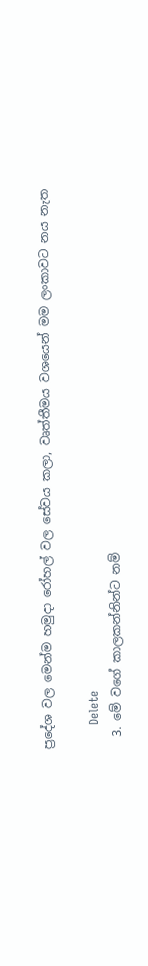ප්‍රදේශ වල මෙන්ම හමුදා රෝහල් වල සේවය කලා, වෘත්තීමය වශයෙන් මම ලංකාවට නය නැත

      Delete
  3. මේ වගේ කාලකන්නින්ට නම්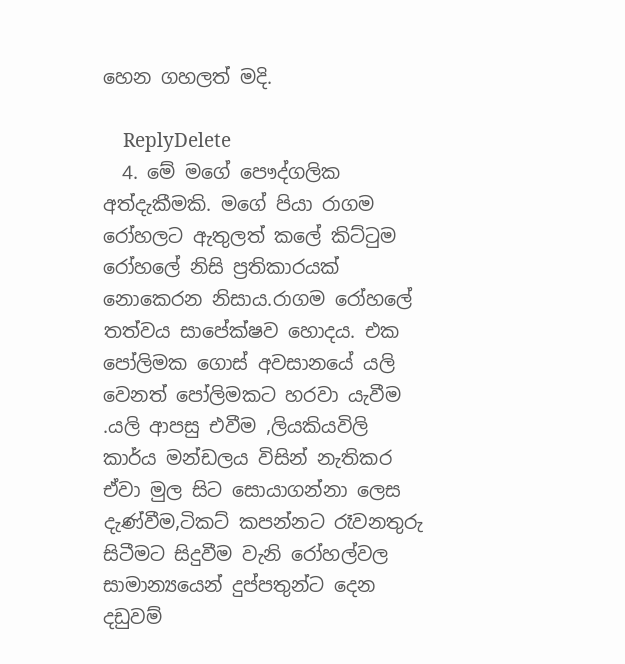හෙන ගහලත් මදි.

    ReplyDelete
  4. මේ මගේ පෞද්ගලික අත්දැකීමකි. මගේ පියා රාගම රෝහලට ඇතුලත් කලේ කිට්ටුම රෝහලේ නිසි ප්‍රතිකාරයක් නොකෙරන නිසාය.රාගම රෝහලේ තත්වය සාපේක්ෂව හොදය. එක පෝලිමක ගොස් අවසානයේ යලි වෙනත් පෝලිමකට හරවා යැවීම .යලි ආපසු එවීම ,ලියකියවිලි කාර්ය මන්ඩලය විසින් නැතිකර ඒවා මුල සිට සොයාගන්නා ලෙස දැණ්වීම,ටිකට් කපන්නට රෑවනතුරු සිටීමට සිදුවීම වැනි රෝහල්වල සාමාන්‍යයෙන් දුප්පතුන්ට දෙන දඩුවම්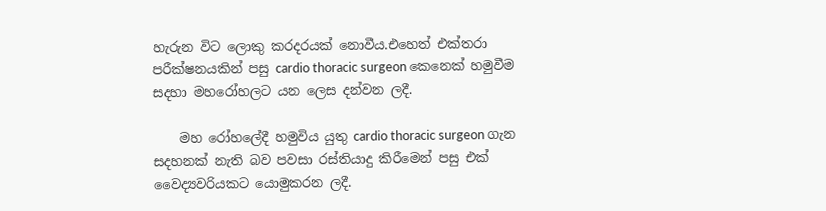හැරුන විට ලොකු කරදරයක් නොවීය.එහෙත් එක්තරා පරීක්ෂනයකින් පසු cardio thoracic surgeon කෙනෙක් හමුවීම සදහා මහරෝහලට යන ලෙස දන්වන ලදී.

    මහ රෝහලේදී හමුවිය යුතු cardio thoracic surgeon ගැන සදහනක් නැති බව පවසා රස්තියාදු කිරීමෙන් පසු එක් වෛද්‍යවරියකට යොමුකරන ලදී.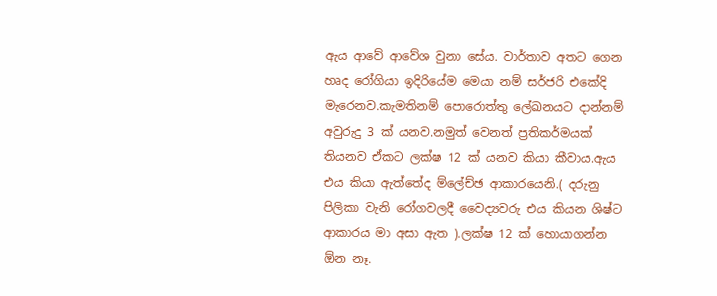ඇය ආවේ ආවේශ වුනා සේය. වාර්තාව අතට ගෙන හෘද රෝගියා ඉදිරියේම මෙයා නම් සර්ජරි එකේදි මැරෙනව.කැමතිනම් පොරොත්තු ලේඛනයට දාන්නම් අවුරුදු 3 ක් යනව.නමුත් වෙනත් ප්‍රතිකර්මයක් තියනව ඒකට ලක්ෂ 12 ක් යනව කියා කීවාය.ඇය එය කියා ඇත්තේද ම්ලේච්ඡ ආකාරයෙනි.( දරුනු පිලිකා වැනි රෝගවලදී වෛද්‍යවරු එය කියන ශිෂ්ට ආකාරය මා අසා ඇත ).ලක්ෂ 12 ක් හොයාගන්න ඕන නෑ.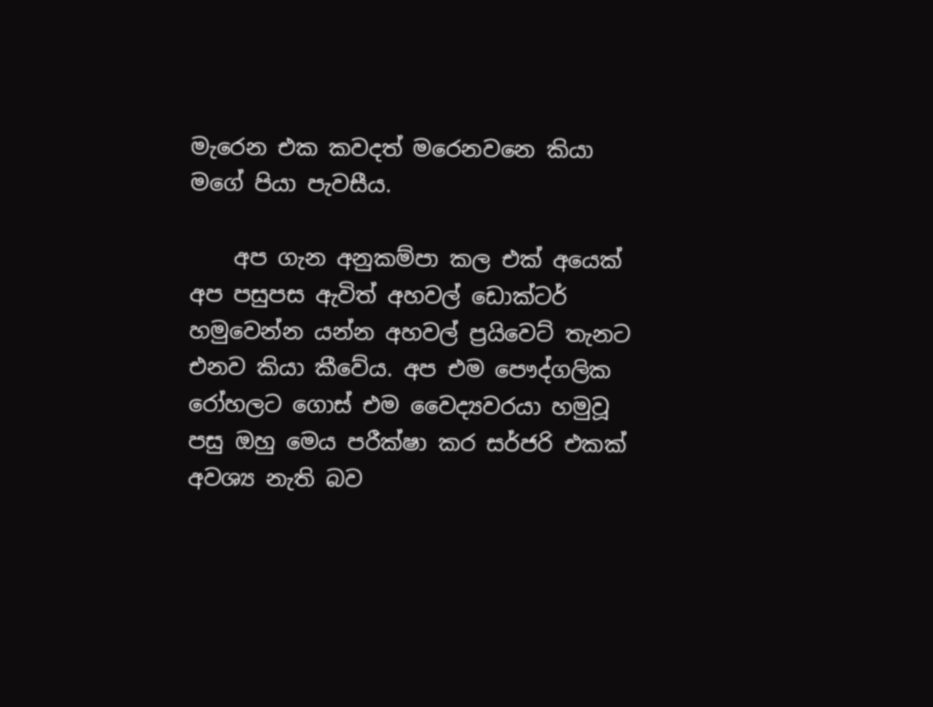මැරෙන එක කවදත් මරෙනවනෙ කියා මගේ පියා පැවසීය.

    අප ගැන අනුකම්පා කල එක් අයෙක් අප පසුපස ඇවිත් අහවල් ඩොක්ටර් හමුවෙන්න යන්න අහවල් ප්‍රයිවෙට් තැනට එනව කියා කීවේය. අප එම පෞද්ගලික රෝහලට ගොස් එම වෛද්‍යවරයා හමුවූ පසු ඔහු මෙය පරීක්ෂා කර සර්ජරි එකක් අවශ්‍ය නැති බව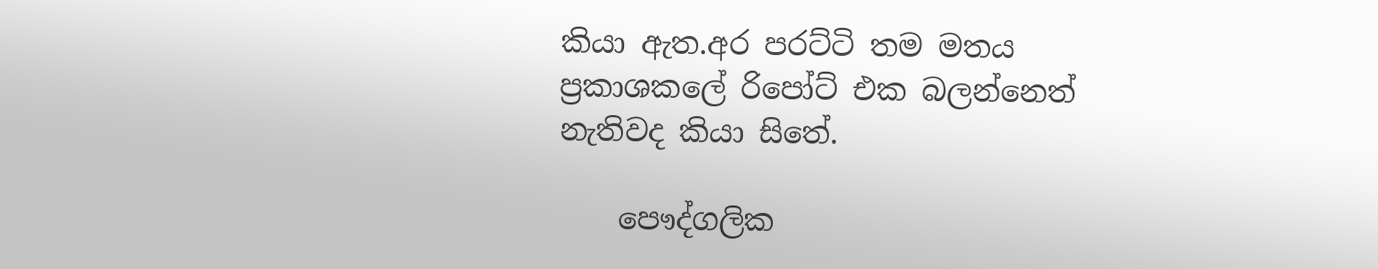කියා ඇත.අර පරට්ටි තම මතය ප්‍රකාශකලේ රිපෝට් එක බලන්නෙත් නැතිවද කියා සිතේ.

    පෞද්ගලික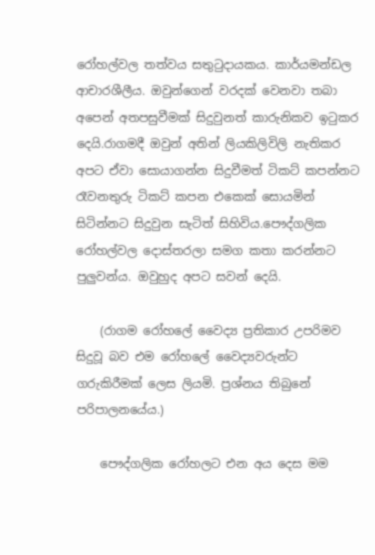රෝහල්වල තත්වය සතුටුදායකය. කාර්යමන්ඩල ආචාරශීලීය. ඔවුන්ගෙන් වරදක් වෙනවා තබා අපෙන් අතපසුවීමක් සිදුවුනත් කාරුනිකව ඉටුකර දෙයි.රාගමදී ඔවුන් අතින් ලියකිලිවිලි නැතිකර අපට ඒවා සොයාගන්න සිදුවීමත් ටිකට් කපන්නට රෑවනතුරු ටිකට් කපන එකෙක් සොයමින් සිටින්නට සිදුවුන සැටිත් සිහිවිය.පෞද්ගලික රෝහල්වල දොස්තරලා සමග කතා කරන්නට පුලුවන්ය. ඔවුහුද අපට සවන් දෙයි.

    (රාගම රෝහලේ වෛද්‍ය ප්‍රතිකාර උපරිමව සිදුවූ බව එම රෝහලේ වෛද්‍යවරුන්ට ගරුකිරීමක් ලෙස ලියමි. ප්‍රශ්නය තිබුනේ පරිපාලනයේය.)

    පෞද්ගලික රෝහලට එන අය දෙස මම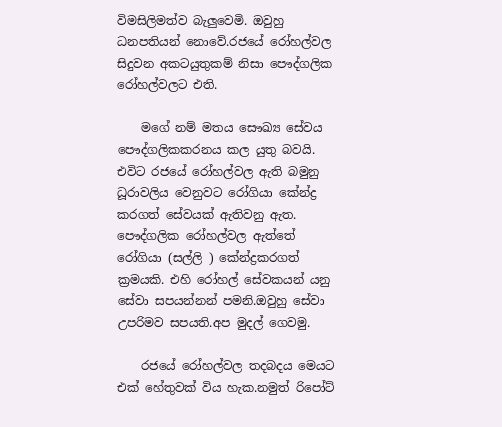විමසිලිමත්ව බැලුවෙමි. ඔවුහු ධනපතියන් නොවේ.රජයේ රෝහල්වල සිදුවන අකටයුතුකම් නිසා පෞද්ගලික රෝහල්වලට එති.

    මගේ නම් මතය සෞඛ්‍ය සේවය පෞද්ගලිකකරනය කල යුතු බවයි. එවිට රජයේ රෝහල්වල ඇති බමුනු ධූරාවලිය වෙනුවට රෝගියා කේන්ද්‍ර කරගත් සේවයක් ඇතිවනු ඇත. පෞද්ගලික රෝහල්වල ඇත්තේ රෝගියා (සල්ලි ) කේන්ද්‍රකරගත් ක්‍රමයකි. එහි රෝහල් සේවකයන් යනු සේවා සපයන්නන් පමනි.ඔවුහු සේවා උපරිමව සපයති.අප මුදල් ගෙවමු.

    රජයේ රෝහල්වල තදබදය මෙයට එක් හේතුවක් විය හැක.නමුත් රිපෝට්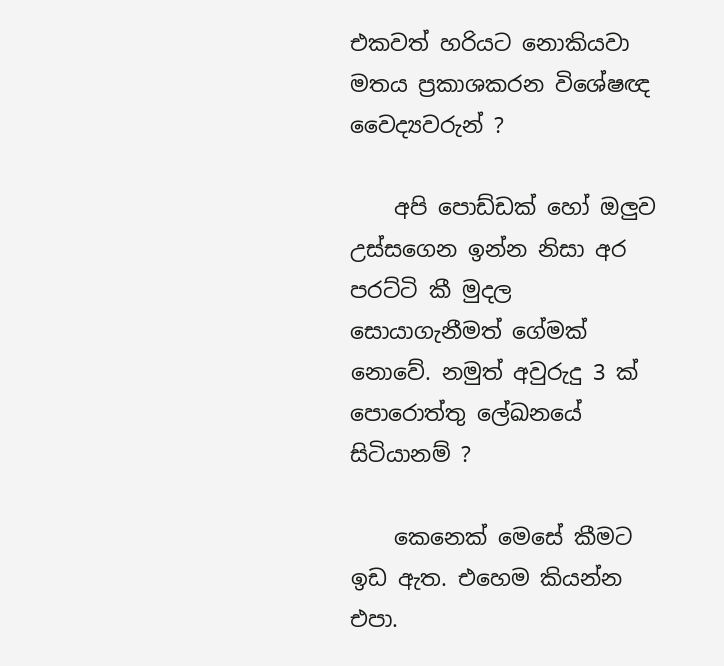එකවත් හරියට නොකියවා මතය ප්‍රකාශකරන විශේෂඥ වෛද්‍යවරුන් ?

    අපි පොඩ්ඩක් හෝ ඔලුව උස්සගෙන ඉන්න නිසා අර පරට්ටි කී මුදල සොයාගැනීමත් ගේමක් නොවේ. නමුත් අවුරුදු 3 ක් පොරොත්තු ලේඛනයේ සිටියානම් ?

    කෙනෙක් මෙසේ කීමට ඉඩ ඇත. එහෙම කියන්න එපා.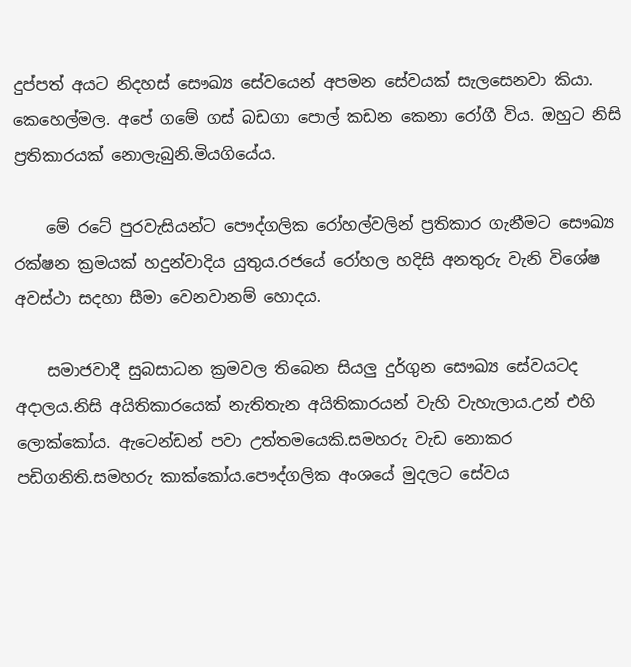දුප්පත් අයට නිදහස් සෞඛ්‍ය සේවයෙන් අපමන සේවයක් සැලසෙනවා කියා. කෙහෙල්මල. අපේ ගමේ ගස් බඩගා පොල් කඩන කෙනා රෝගී විය. ඔහුට නිසි ප්‍රතිකාරයක් නොලැබුනි.මියගියේය.

    මේ රටේ පුරවැසියන්ට පෞද්ගලික රෝහල්වලින් ප්‍රතිකාර ගැනීමට සෞඛ්‍ය රක්ෂන ක්‍රමයක් හදුන්වාදිය යුතුය.රජයේ රෝහල හදිසි අනතුරු වැනි විශේෂ අවස්ථා සදහා සීමා වෙනවානම් හොදය.

    සමාජවාදී සුබසාධන ක්‍රමවල තිබෙන සියලු දුර්ගුන සෞඛ්‍ය සේවයටද අදාලය.නිසි අයිතිකාරයෙක් නැතිතැන අයිතිකාරයන් වැහි වැහැලාය.උන් එහි ලොක්කෝය. ඇටෙන්ඩන් පවා උත්තමයෙකි.සමහරු වැඩ නොකර පඩිගනිති.සමහරු කාක්කෝය.පෞද්ගලික අංශයේ මුදලට සේවය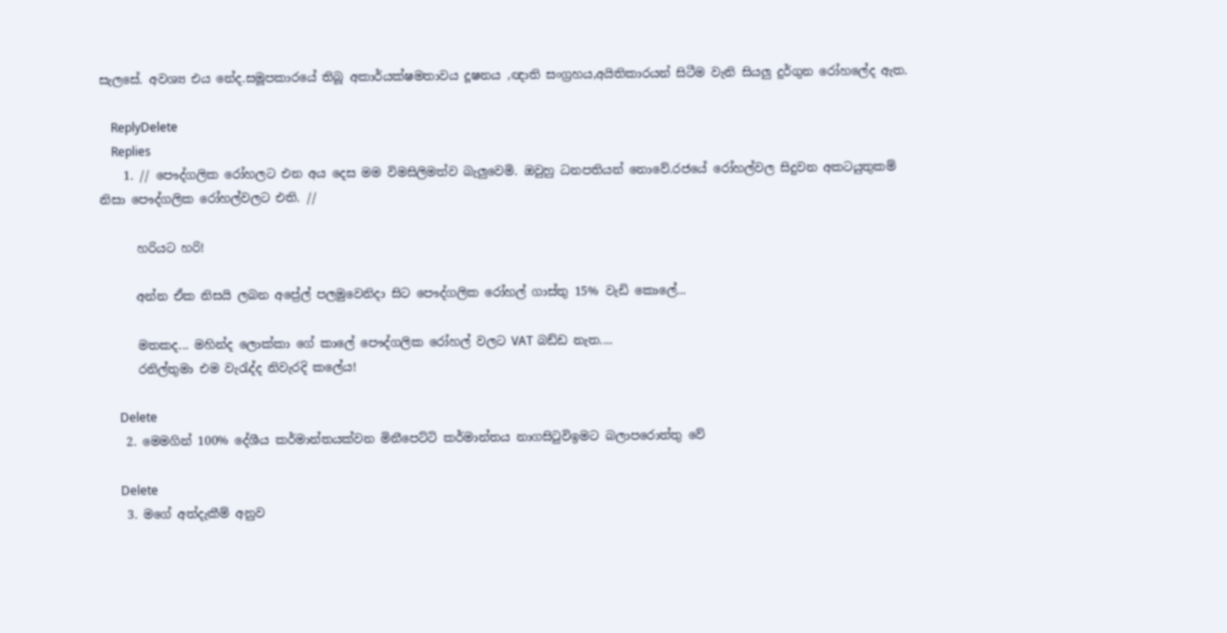සැලසේ. අවශ්‍ය එය නේද.සමූපකාරයේ තිබූ අකාර්යක්ෂමතාවය දූෂනය ,ඥාති සංග්‍රහය,අයිතිකාරයන් සිටීම වැනි සියලු දුර්ගුන රෝහලේද ඇත.

    ReplyDelete
    Replies
    1. // පෞද්ගලික රෝහලට එන අය දෙස මම විමසිලිමත්ව බැලුවෙමි. ඔවුහු ධනපතියන් නොවේ.රජයේ රෝහල්වල සිදුවන අකටයුතුකම් නිසා පෞද්ගලික රෝහල්වලට එති. //

      හරියට හරි!

      අන්න ඒක නිසයි ලබන අප්‍රේල් පලමුවෙනිදා සිට පෞද්ගලික රෝහල් ගාස්තු 15% වැඩි කොලේ...

      මතකද... මහින්ද ලොක්කා ගේ කාලේ පෞද්ගලික රෝහල් වලට VAT බඩ්ඩ නැත....
      රනිල්තුමා එම වැරැද්ද නිවැරදි කලේය!

      Delete
    2. මෙමගින් 100% දේශීය කර්මාන්තයක්වන මිනීපෙට්ටි කර්මාන්තය නාගසිටුවිඉමට බලාපරොත්තු වේ

      Delete
    3. මගේ අත්දැකීම් අනුව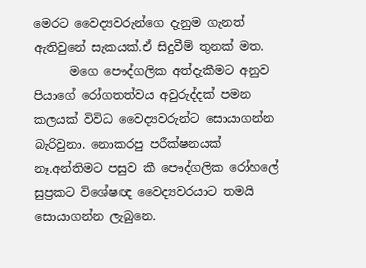මෙරට වෛද්‍යවරුන්ගෙ දැනුම ගැනත් ඇතිවුනේ සැකයක්.ඒ සිදුවීම් තුනක් මත.
      මගෙ පෞද්ගලික අත්දැකීමට අනුව පියාගේ රෝගතත්වය අවුරුද්දක් පමන කලයක් විවිධ වෛද්‍යවරුන්ට සොයාගන්න බැරිවුනා. නොකරපු පරීක්ෂනයක් නෑ.අන්තිමට පසුව කී පෞද්ගලික රෝහලේ සුප්‍රකට විශේෂඥ වෛද්‍යවරයාට තමයි සොයාගන්න ලැබුනෙ.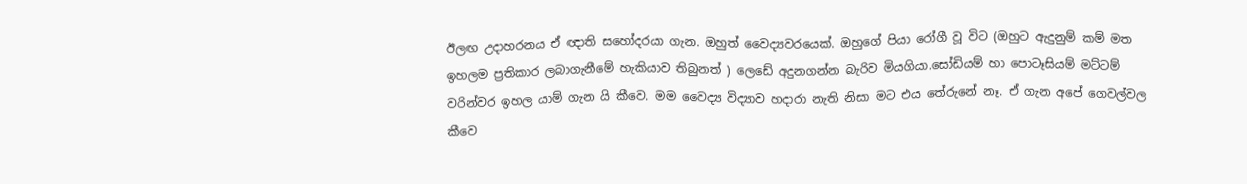ඊලඟ උදාහරනය ඒ ඥාති සහෝදරයා ගැන. ඔහුත් වෛද්‍යවරයෙක්. ඔහුගේ පියා රෝගී වූ විට (ඔහුට ඇදුනුම් කම් මත ඉහලම ප්‍රතිකාර ලබාගැනීමේ හැකියාව තිබුනත් ) ලෙඩේ අදුනගන්න බැරිව මියගියා.සෝඩියම් හා පොටෑසියම් මට්ටම් වරින්වර ඉහල යාම් ගැන යි කීවෙ. මම වෛද්‍ය විද්‍යාව හදාරා නැති නිසා මට එය තේරුනේ නෑ. ඒ ගැන අපේ ගෙවල්වල කීවෙ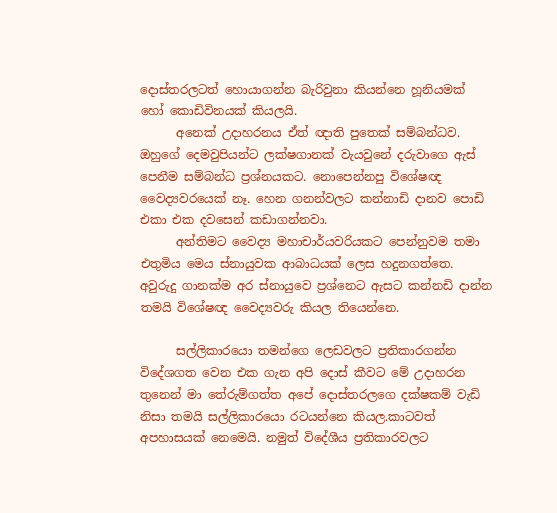දොස්තරලටත් හොයාගන්න බැරිවුනා කියන්නෙ හූනියමක් හෝ කොඩිවිනයක් කියලයි.
      අනෙක් උදාහරනය ඒත් ඥාති පුතෙක් සම්බන්ධව. ඔහුගේ දෙමවුපියන්ට ලක්ෂගානක් වැයවුනේ දරුවාගෙ ඇස් පෙනීම සම්බන්ධ ප්‍රශ්නයකට. නොපෙන්නපු විශේෂඥ වෛද්‍යවරයෙක් නෑ. හෙන ගනන්වලට කන්නාඩි දානව පොඩි එකා එක දවසෙන් කඩාගන්නවා.
      අන්තිමට වෛද්‍ය මහාචාර්යවරියකට පෙන්නුවම තමා එතුමිය මෙය ස්නායුවක ආබාධයක් ලෙස හදුනගත්තෙ. අවුරුදු ගානක්ම අර ස්නායුවෙ ප්‍රශ්නෙට ඇසට කන්නඩි දාන්න තමයි විශේෂඥ වෛද්‍යවරු කියල තියෙන්නෙ.

      සල්ලිකාරයො තමන්ගෙ ලෙඩවලට ප්‍රතිකාරගන්න විදේශගත වෙන එක ගැන අපි දොස් කීවට මේ උදාහරන තුනෙන් මා තේරුම්ගත්ත අපේ දොස්තරලගෙ දක්ෂකම් වැඩි නිසා තමයි සල්ලිකාරයො රටයන්නෙ කියල.කාටවත් අපහාසයක් නෙමෙයි. නමුත් විදේශීය ප්‍රතිකාරවලට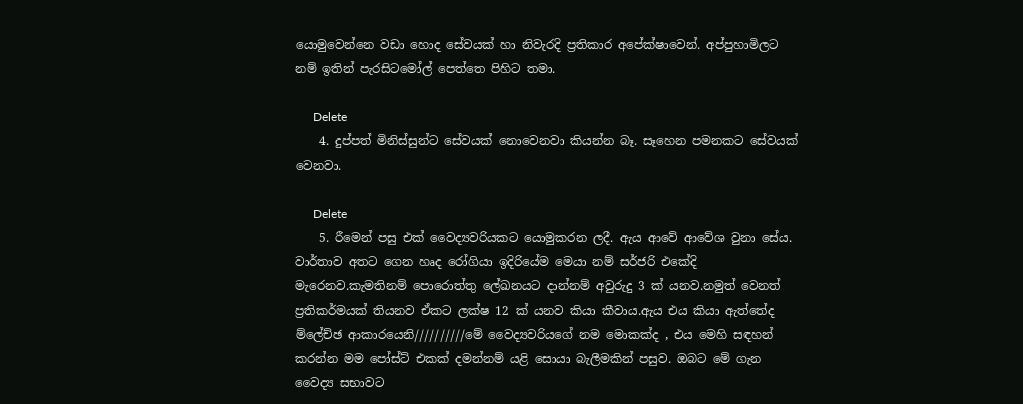යොමුවෙන්නෙ වඩා හොද සේවයක් හා නිවැරදි ප්‍රතිකාර අපේක්ෂාවෙන්. අප්පුහාමිලට නම් ඉතින් පැරසිටමෝල් පෙත්තෙ පිහිට තමා.

      Delete
    4. දුප්පත් මිනිස්සුන්ට සේවයක් නොවෙනවා කියන්න බෑ. සෑහෙන පමනකට සේවයක් වෙනවා.

      Delete
    5. රීමෙන් පසු එක් වෛද්‍යවරියකට යොමුකරන ලදී. ඇය ආවේ ආවේශ වුනා සේය. වාර්තාව අතට ගෙන හෘද රෝගියා ඉදිරියේම මෙයා නම් සර්ජරි එකේදි මැරෙනව.කැමතිනම් පොරොත්තු ලේඛනයට දාන්නම් අවුරුදු 3 ක් යනව.නමුත් වෙනත් ප්‍රතිකර්මයක් තියනව ඒකට ලක්ෂ 12 ක් යනව කියා කීවාය.ඇය එය කියා ඇත්තේද ම්ලේච්ඡ ආකාරයෙනි//////////මේ වෛද්‍යවරියගේ නම මොකක්ද , එය මෙහි සඳහන් කරන්න මම පෝස්ට් එකක් දමන්නම් යළි සොයා බැලීමකින් පසුව. ඔබට මේ ගැන වෛද්‍ය සභාවට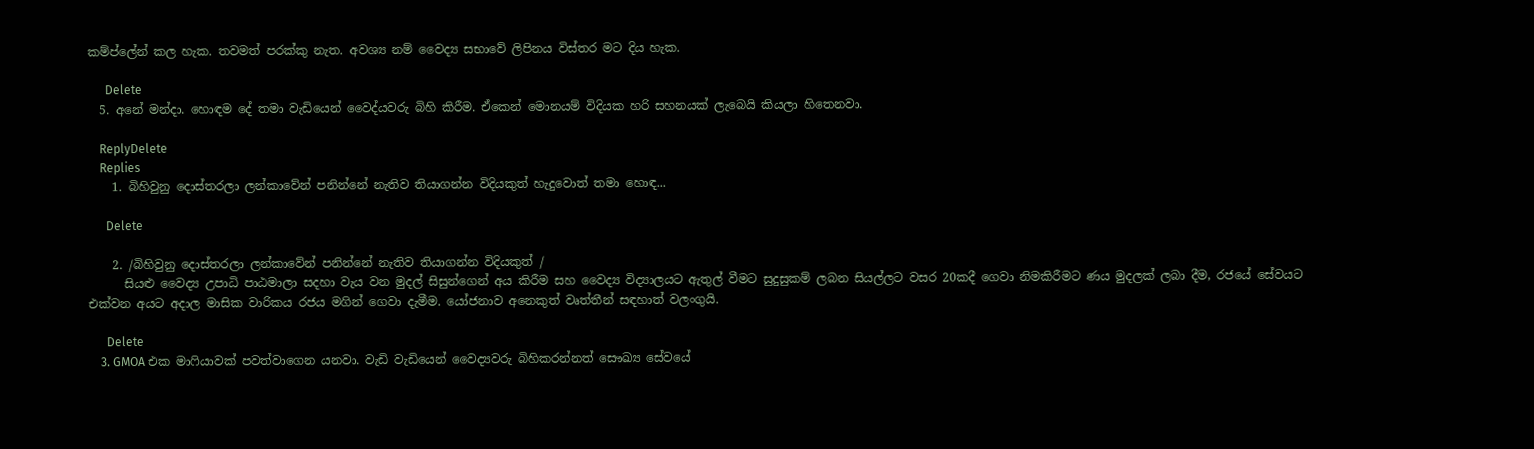කම්ප්ලේන් කල හැක. තවමත් පරක්කු නැත. අවශ්‍ය නම් වෛද්‍ය සභාවේ ලිපිනය විස්තර මට දිය හැක.

      Delete
  5. අනේ මන්දා. හොඳම දේ තමා වැඩියෙන් වෛද්යවරු බිහි කිරීම. ඒකෙන් මොනයම් විදියක හරි සහනයක් ලැබෙයි කියලා හිතෙනවා.

    ReplyDelete
    Replies
    1. බිහිවුනු දොස්තරලා ලන්කාවේන් පනින්නේ නැතිව තියාගන්න විදියකුත් හැදුවොත් තමා හොඳ...

      Delete

    2. /බිහිවුනු දොස්තරලා ලන්කාවේන් පනින්නේ නැතිව තියාගන්න විදියකුත් /
      සියළු වෛද්‍ය උපාධි පාඨමාලා සදහා වැය වන මුදල් සිසුන්ගෙන් අය කිරීම සහ වෛද්‍ය විද්‍යාලයට ඇතුල් වීමට සුදුසුකම් ලබන සියල්ලට වසර 20කදී ගෙවා නිමකිරීමට ණය මුදලක් ලබා දීම, රජයේ සේවයට එක්වන අයට අදාල මාසික වාරිකය රජය මගින් ගෙවා දැමීම. යෝජනාව අනෙකුත් වෘත්තීන් සඳහාත් වලංගුයි.

      Delete
    3. GMOA එක මාෆියාවක් පවත්වාගෙන යනවා. වැඩි වැඩියෙන් වෛද්‍යවරු බිහිකරන්නත් සෞඛ්‍ය සේවයේ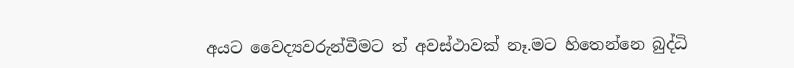අයට වෛද්‍යවරුන්වීමට ත් අවස්ථාවක් නෑ.මට හිතෙන්නෙ බුද්ධි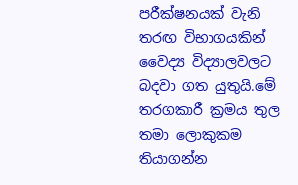පරීක්ෂනයක් වැනි තරඟ විභාගයකින් වෛද්‍ය විද්‍යාලවලට බදවා ගත යුතුයි.මේ තරගකාරී ක්‍රමය තුල තමා ලොකුකම තියාගන්න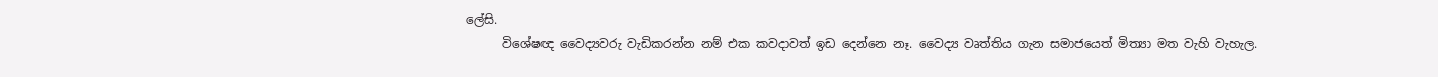ලේසි.
      විශේෂඥ වෛද්‍යවරු වැඩිකරන්න නම් එක කවදාවත් ඉඩ දෙන්නෙ නෑ. වෛද්‍ය වෘත්තිය ගැන සමාජයෙත් මිත්‍යා මත වැහි වැහැල.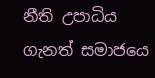නීති උපාධිය ගැනත් සමාජයෙ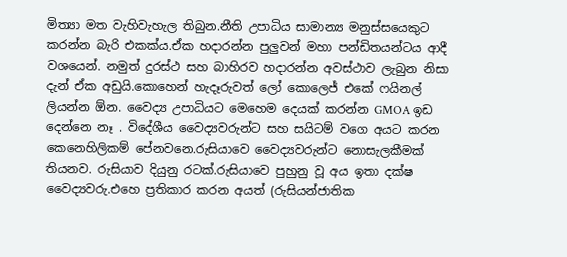මිත්‍යා මත වැහිවැහැල තිබුන.නීති උපාධිය සාමාන්‍ය මනුස්සයෙකුට කරන්න බැරි එකක්ය.ඒක හදාරන්න පුලුවන් මහා පන්ඩිතයන්ටය ආදී වශයෙන්. නමුත් දුරස්ථ සහ බාහිරව හදාරන්න අවස්ථාව ලැබුන නිසා දැන් ඒක අඩුයි.කොහෙන් හැදෑරුවත් ලෝ කොලෙජ් එකේ ෆයිනල් ලියන්න ඕන. වෛද්‍ය උපාධියට මෙහෙම දෙයක් කරන්න GMOA ඉඩ දෙන්නෙ නෑ . විදේශීය වෛද්‍යවරුන්ට සහ සයිටම් වගෙ අයට කරන කෙනෙහිලිකම් පේනවනෙ.රුසියාවෙ වෛද්‍යවරුන්ට නොසැලකීමක් තියනව. රුසියාව දියුනු රටක්.රුසියාවෙ පුහුනු වූ අය ඉතා දක්ෂ වෛද්‍යවරු.එහෙ ප්‍රතිකාර කරන අයත් (රුසියන්ජාතික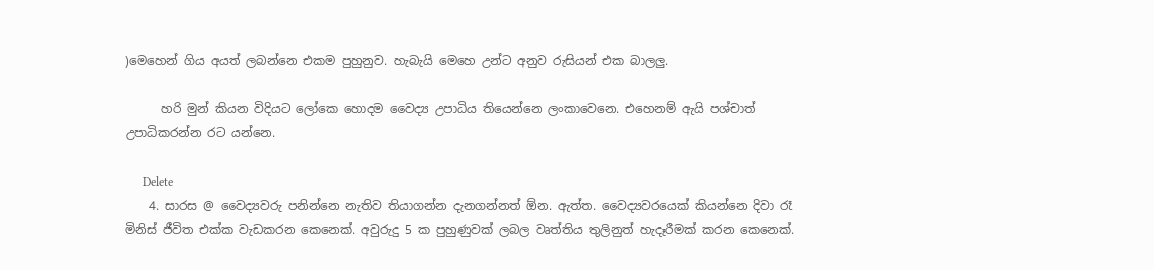)මෙහෙන් ගිය අයත් ලබන්නෙ එකම පුහුනුව. හැබැයි මෙහෙ උන්ට අනුව රුසියන් එක බාලලු.

      හරි මුන් කියන විදියට ලෝකෙ හොදම වෛද්‍ය උපාධිය තියෙන්නෙ ලංකාවෙනෙ. එහෙනම් ඇයි පශ්චාත් උපාධිකරන්න රට යන්නෙ.

      Delete
    4. සාරස @ වෛද්‍යවරු පනින්නෙ නැතිව තියාගන්න දැනගන්නත් ඕන. ඇත්ත. වෛද්‍යවරයෙක් කියන්නෙ දිවා රෑ මිනිස් ජීවිත එක්ක වැඩකරන කෙනෙක්. අවුරුදු 5 ක පුහුණුවක් ලබල වෘත්තිය තුලිනුත් හැදෑරීමක් කරන කෙනෙක්.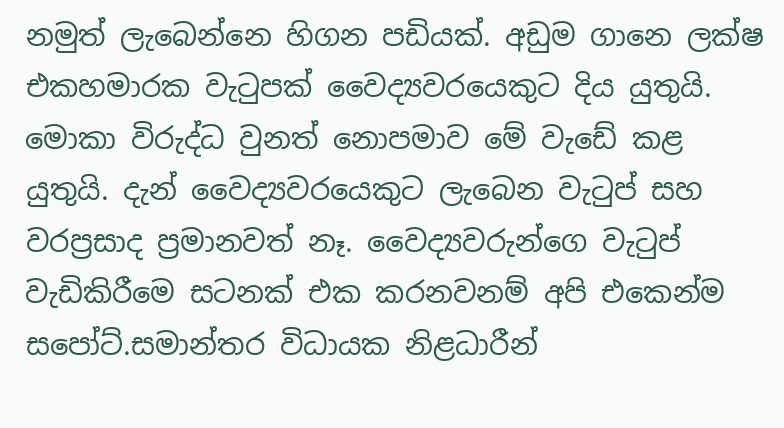නමුත් ලැබෙන්නෙ හිගන පඩියක්. අඩුම ගානෙ ලක්ෂ එකහමාරක වැටුපක් වෛද්‍යවරයෙකුට දිය යුතුයි. මොකා විරුද්ධ වුනත් නොපමාව මේ වැඩේ කළ යුතුයි. දැන් වෛද්‍යවරයෙකුට ලැබෙන වැටුප් සහ වරප්‍රසාද ප්‍රමානවත් නෑ. වෛද්‍යවරුන්ගෙ වැටුප් වැඩිකිරීමෙ සටනක් එක කරනවනම් අපි එකෙන්ම සපෝට්.සමාන්තර විධායක නිළධාරීන්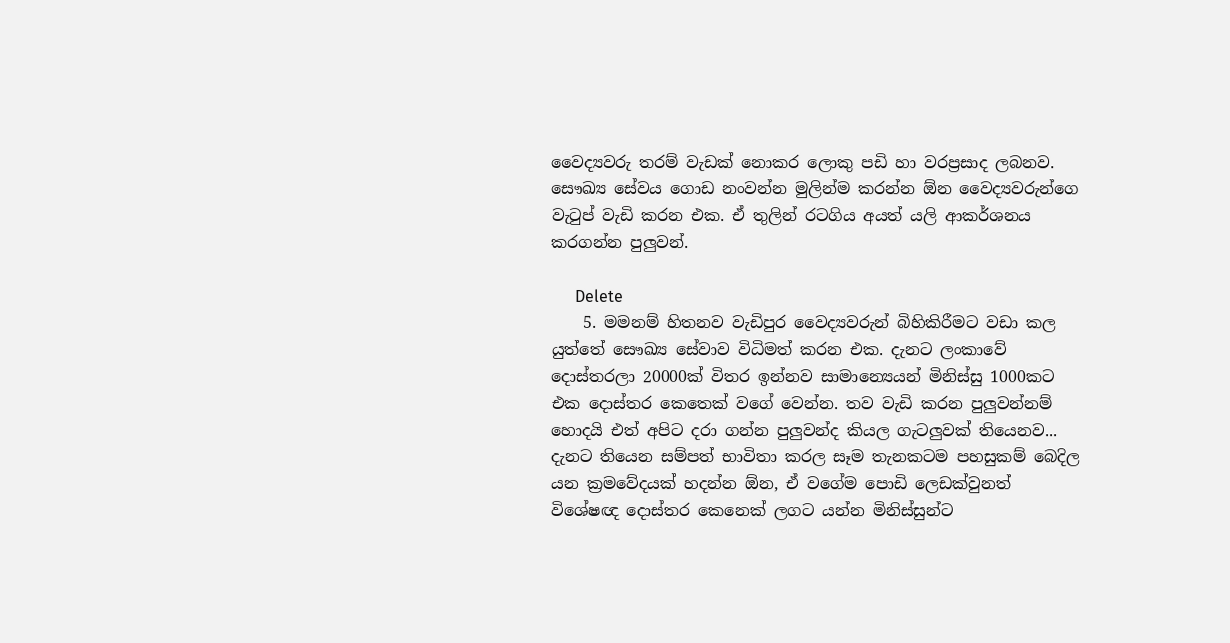වෛද්‍යවරු තරම් වැඩක් නොකර ලොකු පඩි හා වරප්‍රසාද ලබනව. සෞඛ්‍ය සේවය ගොඩ නංවන්න මුලින්ම කරන්න ඕන වෛද්‍යවරුන්ගෙ වැටුප් වැඩි කරන එක. ඒ තුලින් රටගිය අයත් යලි ආකර්ශනය කරගන්න පුලුවන්.

      Delete
    5. මමනම් හිතනව වැඩිපුර වෛද්‍යවරුන් බිහිකිරීමට වඩා කල යුත්තේ සෞඛ්‍ය සේවාව විධිමත් කරන එක. දැනට ලංකාවේ දොස්තරලා 20000ක් විතර ඉන්නව සාමාන්‍යෙයන් මිනිස්සු 1000කට එක දොස්තර කෙතෙක් වගේ වෙන්න. තව වැඩි කරන පුලුවන්නම් හොදයි එත් අපිට දරා ගන්න පුලුවන්ද කියල ගැටලුවක් තියෙනව... දැනට තියෙන සම්පත් භාවිතා කරල සෑම තැනකටම පහසුකම් බෙදිල යන ක්‍රමවේදයක් හදන්න ඕන, ඒ වගේම පොඩි ලෙඩක්වුනත් විශේෂඥ දොස්තර කෙනෙක් ලගට යන්න මිනිස්සුන්ට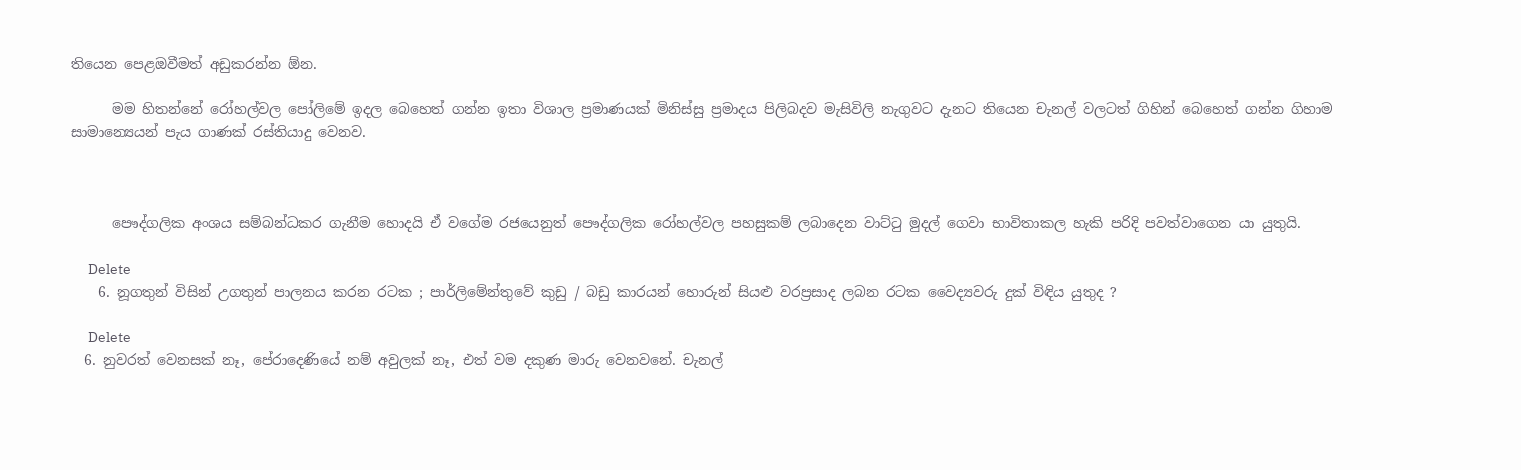තියෙන පෙළඔවීමත් අඩුකරන්න ඕන.

      මම හිතන්නේ රෝහල්වල පෝලිමේ ඉදල බෙහෙත් ගන්න ඉතා විශාල ප්‍රමාණයක් මිනිස්සු ප්‍රමාදය පිලිබදව මැසිවිලි නැගුවට දැනට තියෙන චැනල් වලටත් ගිහින් බෙහෙත් ගන්න ගිහාම සාමාන්‍යෙයන් පැය ගාණක් රස්තියාදු වෙනව.



      පෞද්ගලික අංශය සම්බන්ධකර ගැනීම හොදයි ඒ වගේම රජයෙනුත් පෞද්ගලික රෝහල්වල පහසුකම් ලබාදෙන වාට්ටු මුදල් ගෙවා භාවිතාකල හැකි පරිදි පවත්වාගෙන යා යුතුයි.

      Delete
    6. නූගතුන් විසින් උගතුන් පාලනය කරන රටක ; පාර්ලිමේන්තුවේ කුඩු / බඩු කාරයන් හොරුන් සියළු වරප්‍රසාද ලබන රටක වෛද්‍යවරු දුක් විඳිය යුතුද ?

      Delete
  6. නුවරත් වෙනසක් නෑ, පේරාදෙණියේ නම් අවුලක් නෑ, එත් වම දකුණ මාරු වෙනවනේ. චැනල්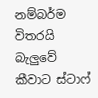නම්බර්ම විතරයි බැලුවේ කීවාට ස්ටාෆ්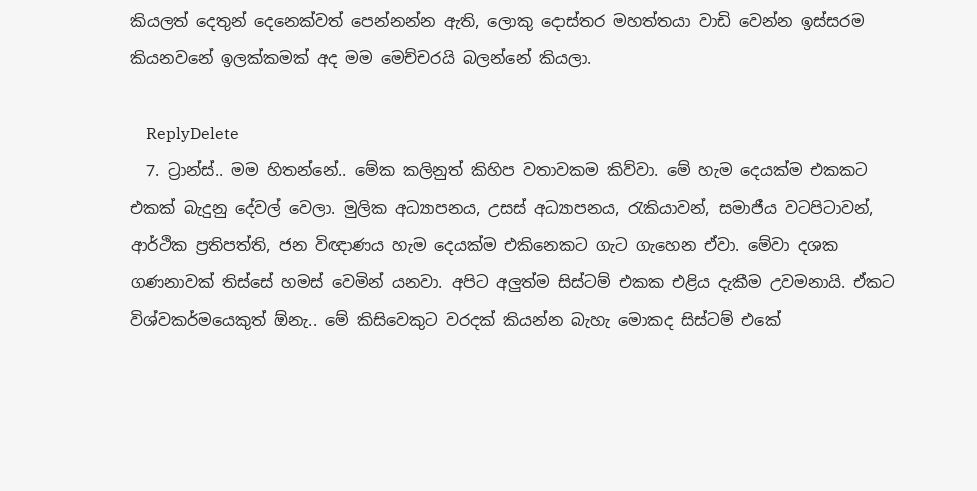කියලත් දෙතුන් දෙනෙක්වත් පෙන්නන්න ඇති, ලොකු දොස්තර මහත්තයා වාඩි වෙන්න ඉස්සරම කියනවනේ ඉලක්කමක් අද මම මෙච්චරයි බලන්නේ කියලා.

    ReplyDelete
  7. ට්‍රාන්ස්.. මම හිතන්නේ.. මේක කලිනුත් කිහිප වතාවකම කිව්වා. මේ හැම දෙයක්ම එකකට එකක් බැදුනු දේවල් වෙලා. මුලික අධ්‍යාපනය, උසස් අධ්‍යාපනය, රැකියාවන්, සමාජීය වටපිටාවන්, ආර්ථික ප්‍රතිපත්ති, ජන විඥාණය හැම දෙයක්ම එකිනෙකට ගැට ගැහෙන ඒවා. මේවා දශක ගණනාවක් තිස්සේ හමස් වෙමින් යනවා. අපිට අලුත්ම සිස්ටම් එකක එළිය දැකීම උවමනායි. ඒකට විශ්වකර්මයෙකුත් ඕනැ.. මේ කිසිවෙකුට වරදක් කියන්න බැහැ මොකද සිස්ටම් එකේ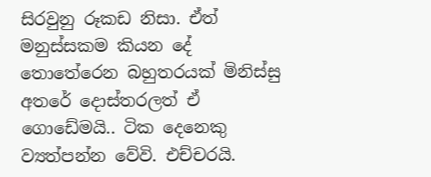සිරවුනු රූකඩ නිසා. ඒත් මනුස්සකම කියන දේ තොතේරෙන බහුතරයක් මිනිස්සු අතරේ දොස්තරලත් ඒ ගොඩේමයි.. ටික දෙනෙකු ව්‍යත්පන්න වේවි. එච්චරයි.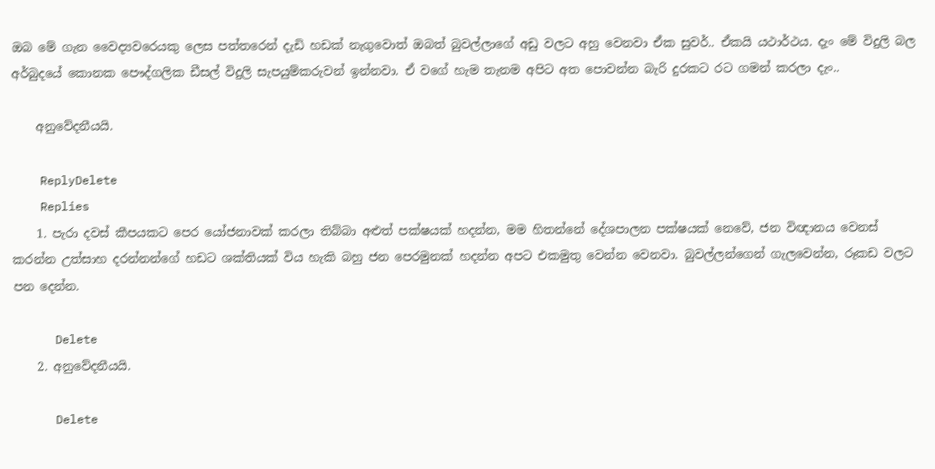ඔබ මේ ගැන වෛද්‍යවරෙයකු ලෙස පත්තරෙන් දැඩි හඩක් නැගුවොත් ඔබත් බුවල්ලාගේ අඩු වලට අහු වෙනවා ඒක සුවර්.. ඒකයි යථාර්ථය. දැං මේ විදුලි බල අර්බුදයේ කොනක පෞද්ගලික ඩීසල් විදුලි සැපයුම්කරුවන් ඉන්නවා. ඒ වගේ හැම තැනම අපිට අත පොවන්න බැරි දුරකට රට ගමන් කරලා දැං..

    අනුවේදනීයයි.

    ReplyDelete
    Replies
    1. පැරා දවස් කීපයකට පෙර යෝජනාවක් කරලා තිබ්බා අළුත් පක්ෂයක් හදන්න, මම හිතන්නේ දේශපාලන පක්ෂයක් නෙවේ, ජන විඥානය වෙනස් කරන්න උත්සාහ දරන්නන්ගේ හඩට ශක්තියක් විය හැකි බහු ජන පෙරමුනක් හදන්න අපට එකමුතු වෙන්න වෙනවා. බුවල්ලන්ගෙන් ගැලවෙන්න, රූකඩ වලට පන දෙන්න.

      Delete
    2. අනුවේදනීයයි.

      Delete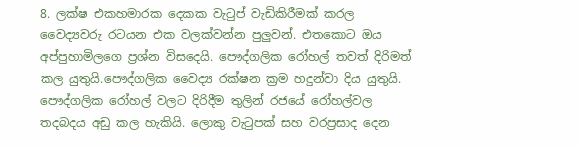8. ලක්ෂ එකහමාරක දෙකක වැටුප් වැඩිකිරීමක් කරල වෛද්‍යවරු රටයන එක වලක්වන්න පුලුවන්. එතකොට ඔය අප්පුහාමිලගෙ ප්‍රශ්න විසදෙයි. පෞද්ගලික රෝහල් තවත් දිරිමත් කල යුතුයි.පෞද්ගලික වෛද්‍ය රක්ෂන ක්‍රම හදුන්වා දිය යුතුයි. පෞද්ගලික රෝහල් වලට දිරිදීම තුලින් රජයේ රෝහල්වල තදබදය අඩු කල හැකියි. ලොකු වැටුපක් සහ වරප්‍රසාද දෙන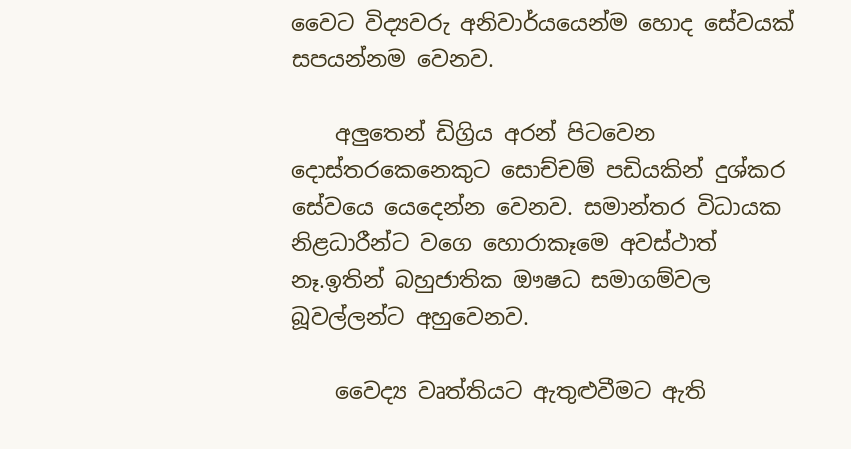වෛට විද්‍යවරු අනිවාර්යයෙන්ම හොද සේවයක් සපයන්නම වෙනව.

    අලුතෙන් ඩිග්‍රිය අරන් පිටවෙන දොස්තරකෙනෙකුට සොච්චම් පඩියකින් දුශ්කර සේවයෙ යෙදෙන්න වෙනව. සමාන්තර විධායක නිළධාරීන්ට වගෙ හොරාකෑමෙ අවස්ථාත් නෑ.ඉතින් බහුජාතික ඖෂධ සමාගම්වල බූවල්ලන්ට අහුවෙනව.

    වෛද්‍ය වෘත්තියට ඇතුළුවීමට ඇති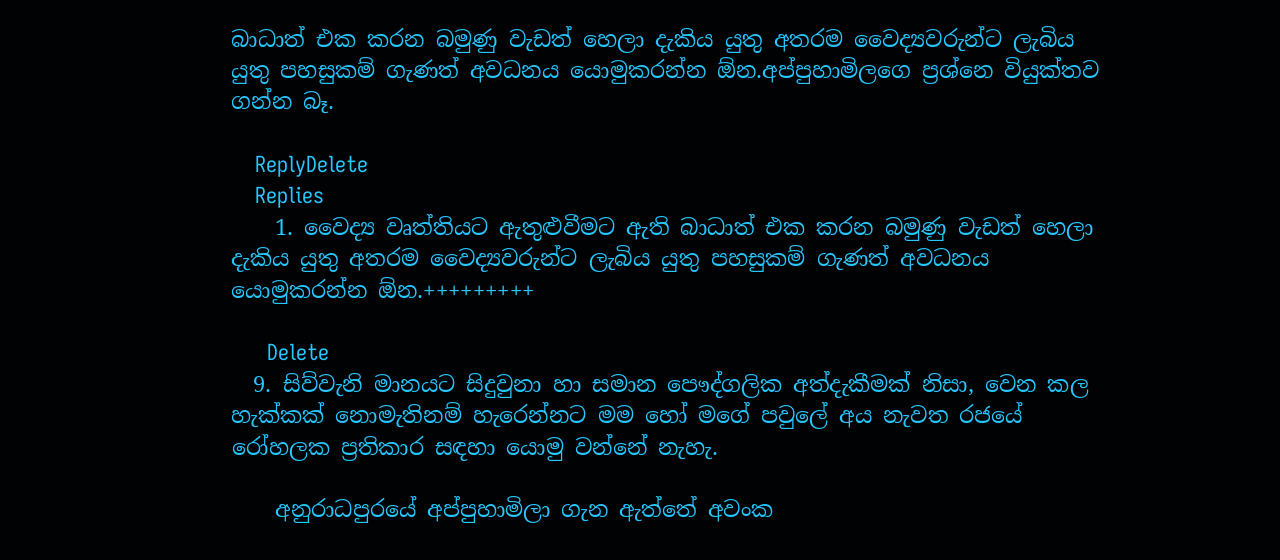බාධාත් එක කරන බමුණු වැඩත් හෙලා දැකිය යුතු අතරම වෛද්‍යවරුන්ට ලැබිය යුතු පහසුකම් ගැණත් අවධනය යොමුකරන්න ඕන.අප්පුහාමිලගෙ ප්‍රශ්නෙ වියුක්තව ගන්න බෑ.

    ReplyDelete
    Replies
    1. වෛද්‍ය වෘත්තියට ඇතුළුවීමට ඇති බාධාත් එක කරන බමුණු වැඩත් හෙලා දැකිය යුතු අතරම වෛද්‍යවරුන්ට ලැබිය යුතු පහසුකම් ගැණත් අවධනය යොමුකරන්න ඕන.+++++++++

      Delete
  9. සිව්වැනි මානයට සිදුවුනා හා සමාන පෞද්ගලික අත්දැකීමක් නිසා, වෙන කල හැක්කක් නොමැතිනම් හැරෙන්නට මම හෝ මගේ පවුලේ අය නැවත රජයේ රෝහලක ප්‍රතිකාර සඳහා යොමු වන්නේ නැහැ.

    අනුරාධපුරයේ අප්පුහාමිලා ගැන ඇත්තේ අවංක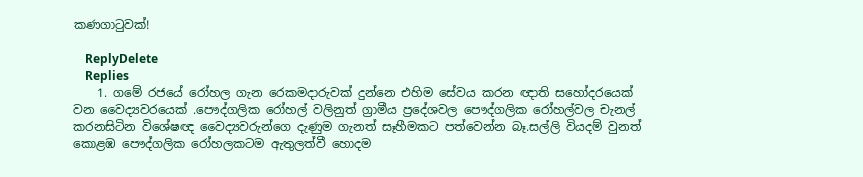කණගාටුවක්!

    ReplyDelete
    Replies
    1. ගමේ රජයේ රෝහල ගැන රෙකමදාරුවක් දුන්නෙ එහිම සේවය කරන ඥාති සහෝදරයෙක් වන වෛද්‍යවරයෙක් .පෞද්ගලික රෝහල් වලිනුත් ග්‍රාමීය ප්‍රදේශවල පෞද්ගලික රෝහල්වල චැනල් කරනසිටින විශේෂඥ වෛද්‍යවරුන්ගෙ දැණුම ගැනත් සෑහීමකට පත්වෙන්න බෑ.සල්ලි වියදම් වුනත් කොළඹ පෞද්ගලික රෝහලකටම ඇතුලත්වී හොදම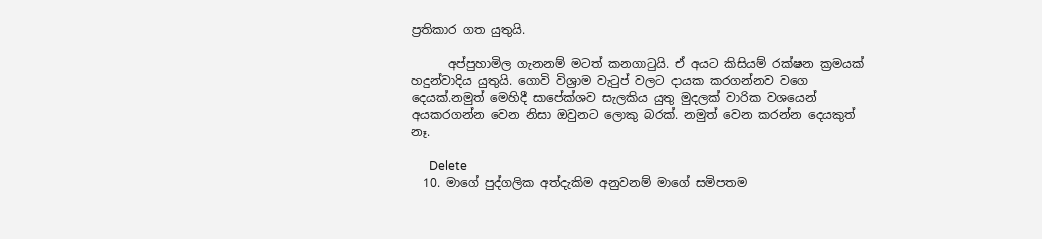ප්‍රතිකාර ගත යුතුයි.

      අප්පුහාමිල ගැනනම් මටත් කනගාටුයි. ඒ අයට කිසියම් රක්ෂන ක්‍රමයක් හදුන්වාදිය යුතුයි. ගොවි විශ්‍රාම වැටුප් වලට දායක කරගන්නව වගෙ දෙයක්.නමුත් මෙහිදී සාපේක්ශව සැලකිය යුතු මුදලක් වාරික වශයෙන් අයකරගන්න වෙන නිසා ඔවුනට ලොකු බරක්. නමුත් වෙන කරන්න දෙයකුත් නෑ.

      Delete
  10. මාගේ පුද්ගලික අත්දැකිම අනුවනම් මාගේ සමිපතම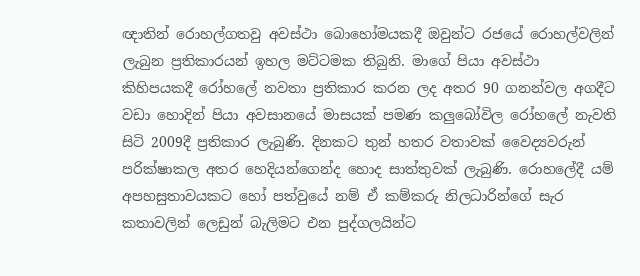ඥාතින් රොහල්ගතවු අවස්ථා බොහෝමයකදී ඔවුන්ට රජයේ රොහල්වලින් ලැබුන ප්‍රතිකාරයන් ඉහල මට්ටමක තිබුනි. මාගේ පියා අවස්ථා කිහිපයකදී රෝහලේ නවතා ප්‍රතිකාර කරන ලද අතර 90 ගනන්වල අගදීට වඩා හොදින් පියා අවසානයේ මාසයක් පමණ කලුබෝවිල රෝහලේ නැවති සිටි 2009දී ප්‍රතිකාර ලැබුණි. දිනකට තුන් හතර වතාවක් වෛද්‍යවරුන් පරික්ෂාකල අතර හෙදියන්ගෙන්ද හොද සාත්තුවක් ලැබුණි. රොහලේදී යම් අපහසුතාවයකට හෝ පත්වුයේ නම් ඒ කම්කරු නිලධාරින්ගේ සැර කතාවලින් ලෙඩුන් බැලිමට එන පුද්ගලයින්ට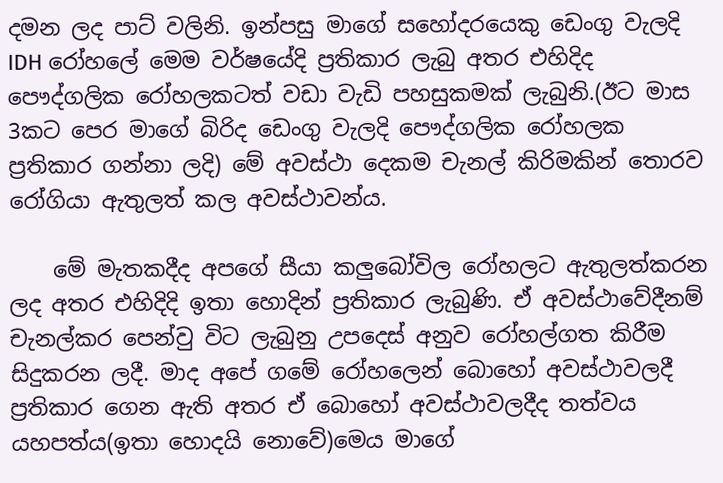දමන ලද පාට් වලිනි. ඉන්පසු මාගේ සහෝදරයෙකු ඩෙංගු වැලදි IDH රෝහලේ මෙම වර්ෂයේදි ප්‍රතිකාර ලැබු අතර එහිදිද පෞද්ගලික රෝහලකටත් වඩා වැඩි පහසුකමක් ලැබුනි.(ඊට මාස 3කට පෙර මාගේ බිරිද ඩෙංගු වැලදි පෞද්ගලික රෝහලක ප්‍රතිකාර ගන්නා ලදි) මේ අවස්ථා දෙකම චැනල් කිරිමකින් තොරව රෝගියා ඇතුලත් කල අවස්ථාවන්ය.

    මේ මැතකදීද අපගේ සීයා කලුබෝවිල රෝහලට ඇතුලත්කරන ලද අතර එහිදිදි ඉතා හොදින් ප්‍රතිකාර ලැබුණි. ඒ අවස්ථාවේදීනම් චැනල්කර පෙන්වු විට ලැබුනු උපදෙස් අනුව රෝහල්ගත කිරීම සිදුකරන ලදී. මාද අපේ ගමේ රෝහලෙන් බොහෝ අවස්ථාවලදී ප්‍රතිකාර ගෙන ඇති අතර ඒ බොහෝ අවස්ථාවලදීද තත්වය යහපත්ය(ඉතා හොදයි නොවේ)මෙය මාගේ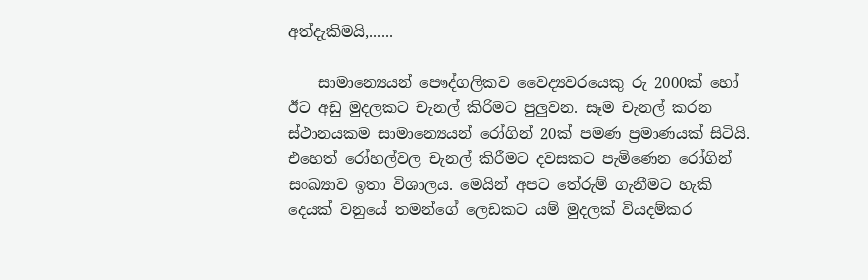අත්දැකිමයි,......

    සාමාන්‍යෙයන් පෞද්ගලිකව වෛද්‍යවරයෙකු රු 2000ක් හෝ ඊට අඩු මුදලකට චැනල් කිරිමට පුලුවන. සෑම චැනල් කරන ස්ථානයකම සාමාන්‍යෙයන් රෝගින් 20ක් පමණ ප්‍රමාණයක් සිටියි. එහෙත් රෝහල්වල චැනල් කිරීමට දවසකට පැමිණෙන රෝගින් සංඛ්‍යාව ඉතා විශාලය. මෙයින් අපට තේරුම් ගැනීමට හැකි දෙයක් වනුයේ තමන්ගේ ලෙඩකට යම් මුදලක් වියදම්කර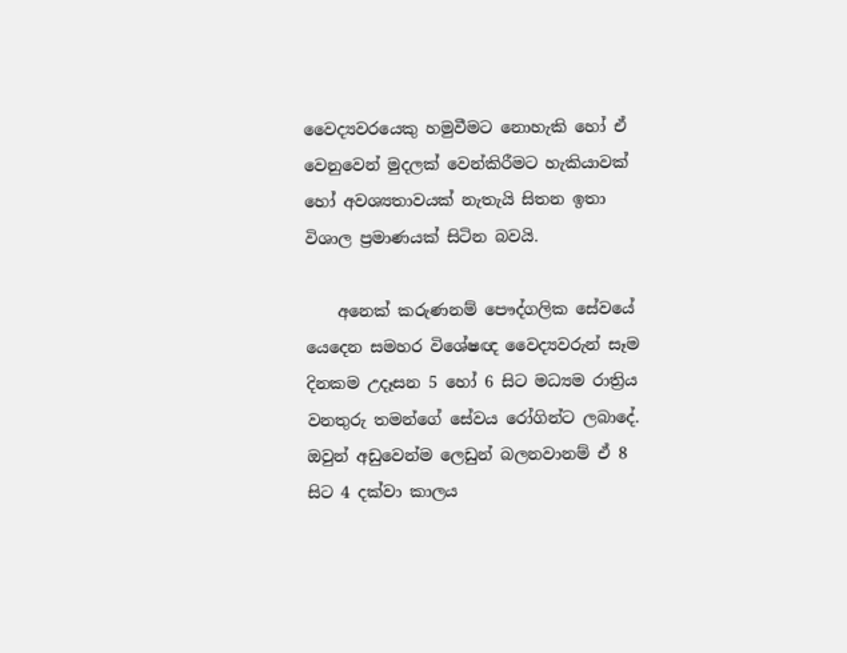වෛද්‍යවරයෙකු හමුවීමට නොහැකි හෝ ඒ වෙනුවෙන් මුදලක් වෙන්කිරීමට හැකියාවක් හෝ අවශ්‍යතාවයක් නැතැයි සිතන ඉතා විශාල ප්‍රමාණයක් සිටින බවයි.

    අනෙක් කරුණනම් පෞද්ගලික සේවයේ යෙදෙන සමහර විශේෂඥ වෛද්‍යවරුන් සෑම දිනකම උදෑසන 5 හෝ 6 සිට මධ්‍යම රාත්‍රිය වනතුරු තමන්ගේ සේවය රෝගින්ට ලබාදේ. ඔවුන් අඩුවෙන්ම ලෙඩුන් බලනවානම් ඒ 8 සිට 4 දක්වා කාලය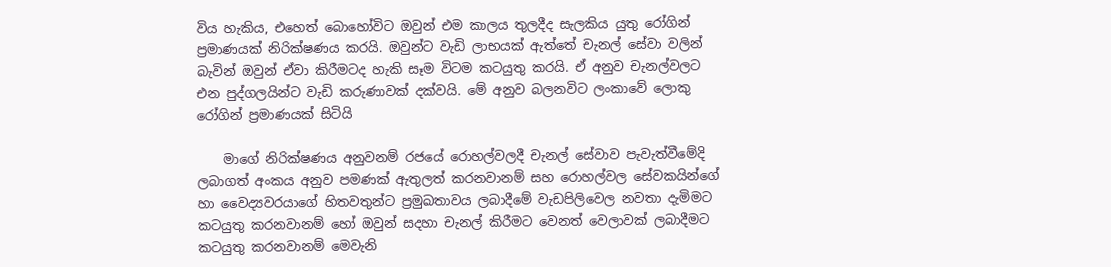විය හැකිය, එහෙත් බොහෝවිට ඔවුන් එම කාලය තුලදීද සැලකිය යුතු රෝගින් ප්‍රමාණයක් නිරික්ෂණය කරයි. ඔවුන්ට වැඩි ලාභයක් ඇත්තේ චැනල් සේවා වලින් බැවින් ඔවුන් ඒවා කිරීමටද හැකි සෑම විටම කටයුතු කරයි. ඒ අනුව චැනල්වලට එන පුද්ගලයින්ට වැඩි කරුණාවක් දක්වයි. මේ අනුව බලනවිට ලංකාවේ ලොකු රෝගින් ප්‍රමාණයක් සිටියි

    මාගේ නිරික්ෂණය අනුවනම් රජයේ රොහල්වලදී චැනල් සේවාව පැවැත්වීමේදි ලබාගත් අංකය අනුව පමණක් ඇතුලත් කරනවානම් සහ රොහල්වල සේවකයින්ගේ හා වෛද්‍යවරයාගේ හිතවතුන්ට ප්‍රමුඛතාවය ලබාදීමේ වැඩපිලිවෙල නවතා දැමිමට කටයුතු කරනවානම් හෝ ඔවුන් සදහා චැනල් කිරීමට වෙනත් වෙලාවක් ලබාදීමට කටයුතු කරනවානම් මෙවැනි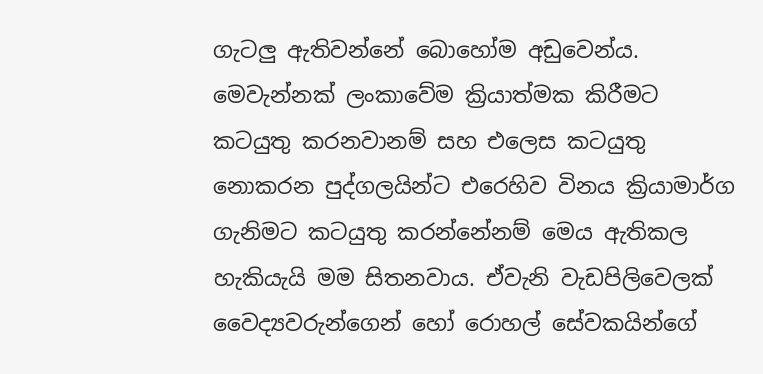ගැටලු ඇතිවන්නේ බොහෝම අඩුවෙන්ය. මෙවැන්නක් ලංකාවේම ක්‍රියාත්මක කිරීමට කටයුතු කරනවානම් සහ එලෙස කටයුතු නොකරන පුද්ගලයින්ට එරෙහිව විනය ක්‍රියාමාර්ග ගැනිමට කටයුතු කරන්නේනම් මෙය ඇතිකල හැකියැයි මම සිතනවාය. ඒවැනි වැඩපිලිවෙලක් වෛද්‍යවරුන්ගෙන් හෝ රොහල් සේවකයින්ගේ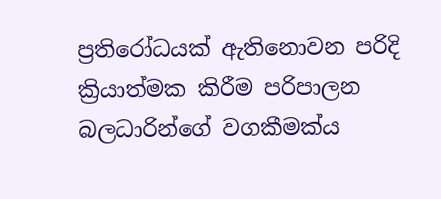ප්‍රතිරෝධයක් ඇතිනොවන පරිදි ක්‍රියාත්මක කිරීම පරිපාලන බලධාරින්ගේ වගකීමක්ය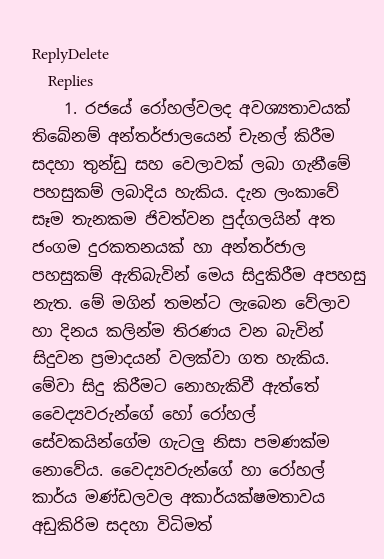ReplyDelete
    Replies
    1. රජයේ රෝහල්වලද අවශ්‍යතාවයක් තිබේනම් අන්තර්ජාලයෙන් චැනල් කිරීම සදහා තුන්ඩු සහ වෙලාවක් ලබා ගැනීමේ පහසුකම් ලබාදිය හැකිය. දැන ලංකාවේ සෑම තැනකම ජිවත්වන පුද්ගලයින් අත ජංගම දුරකතනයක් හා අන්තර්ජාල පහසුකම් ඇතිබැවින් මෙය සිදුකිරීම අපහසු නැත. මේ මගින් තමන්ට ලැබෙන වේලාව හා දිනය කලින්ම තිරණය වන බැවින් සිදුවන ප්‍රමාදයන් වලක්වා ගත හැකිය. මේවා සිදු කිරීමට නොහැකිවී ඇත්තේ වෛද්‍යවරුන්ගේ හෝ රෝහල් සේවකයින්ගේම ගැටලු නිසා පමණක්ම නොවේය. වෛද්‍යවරුන්ගේ හා රෝහල් කාර්ය මණ්ඩලවල අකාර්යක්ෂමතාවය අඩුකිරිම සදහා විධිමත්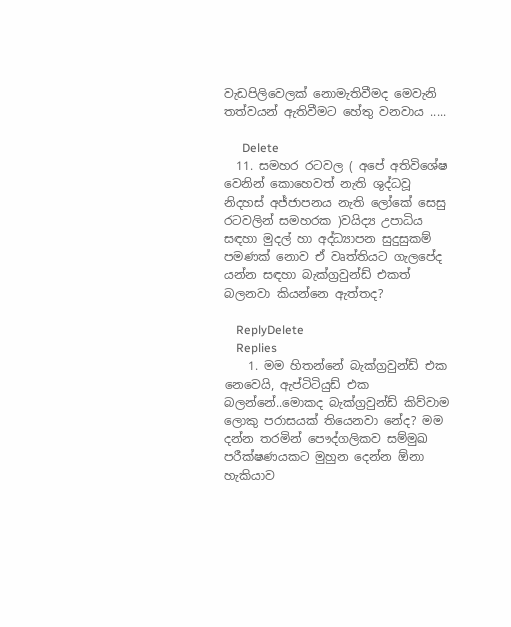වැඩපිලිවෙලක් නොමැතිවීමද මෙවැනි තත්වයන් ඇතිවීමට හේතු වනවාය .....

      Delete
  11. සමහර රටවල ( අපේ අතිවිශේෂ වෙනින් කොහෙවත් නැති ශුද්ධවූ නිදහස් අජ්ජාපනය නැති ලෝකේ සෙසු රටවලින් සමහරක )වයිද්‍ය උපාධිය සඳහා මුදල් හා අද්ධ්‍යාපන සුදුසුකම් පමණක් නොව ඒ වෘත්තියට ගැලපේද යන්න සඳහා බැක්ග්‍රවුන්ඩ් එකත් බලනවා කියන්නෙ ඇත්තද?

    ReplyDelete
    Replies
    1. මම හිතන්නේ බැක්ග්‍රවුන්ඩ් එක නෙවෙයි, ඇප්‍ටිටියුඩ් එක බලන්නේ..මොකද බැක්ග්‍රවුන්ඩ් කිව්වාම ලොකු පරාසයක් තියෙනවා නේද? මම දන්න තරමින් පෞද්ගලිකව සම්මුඛ පරීක්ෂණයකට මුහුන දෙන්න ඕනා හැකියාව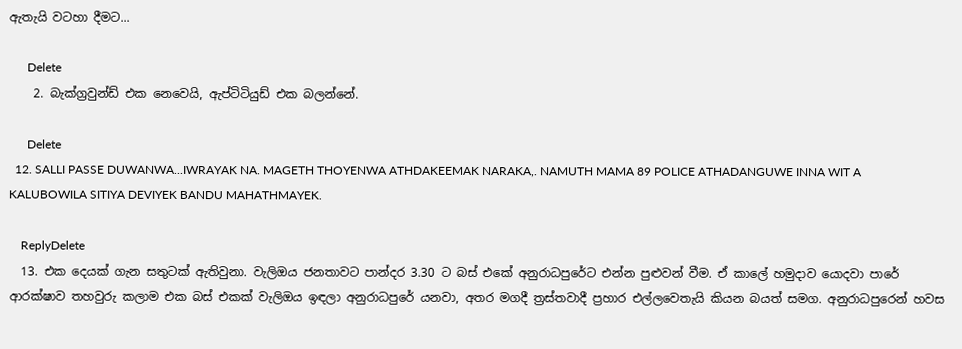ඇතැයි වටහා දීමට...

      Delete
    2. බැක්ග්‍රවුන්ඩ් එක නෙවෙයි, ඇප්‍ටිටියුඩ් එක බලන්නේ.

      Delete
  12. SALLI PASSE DUWANWA...IWRAYAK NA. MAGETH THOYENWA ATHDAKEEMAK NARAKA,. NAMUTH MAMA 89 POLICE ATHADANGUWE INNA WIT A KALUBOWILA SITIYA DEVIYEK BANDU MAHATHMAYEK.

    ReplyDelete
  13. එක දෙයක් ගැන සතුටක් ඇතිවුනා. වැලිඔය ජනතාවට පාන්දර 3.30 ට බස් එකේ අනුරාධපුරේට එන්න පුළුවන් වීම. ඒ කාලේ හමුදාව යොදවා පාරේ ආරක්ෂාව තහවුරු කලාම එක බස් එකක් වැලිඔය ඉඳලා අනුරාධපුරේ යනවා, අතර මගදී ත්‍රස්තවාදී ප්‍රහාර එල්ලවෙතැයි කියන බයත් සමග. අනුරාධපුරෙන් හවස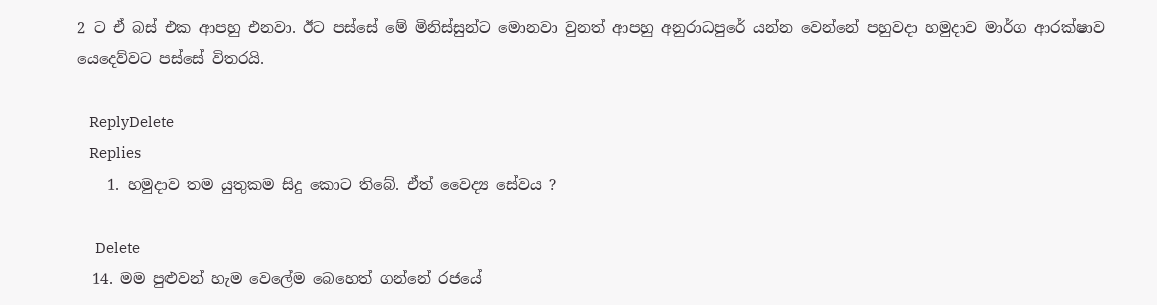2 ට ඒ බස් එක ආපහු එනවා. ඊට පස්සේ මේ මිනිස්සුන්ට මොනවා වුනත් ආපහු අනුරාධපුරේ යන්න වෙන්නේ පහුවදා හමුදාව මාර්ග ආරක්ෂාව යෙදෙව්වට පස්සේ විතරයි.

    ReplyDelete
    Replies
    1. හමුදාව තම යුතුකම සිදු කොට තිබේ. ඒත් වෛද්‍ය සේවය ?

      Delete
  14. මම පුළුවන් හැම වෙලේම බෙහෙත් ගන්නේ රජයේ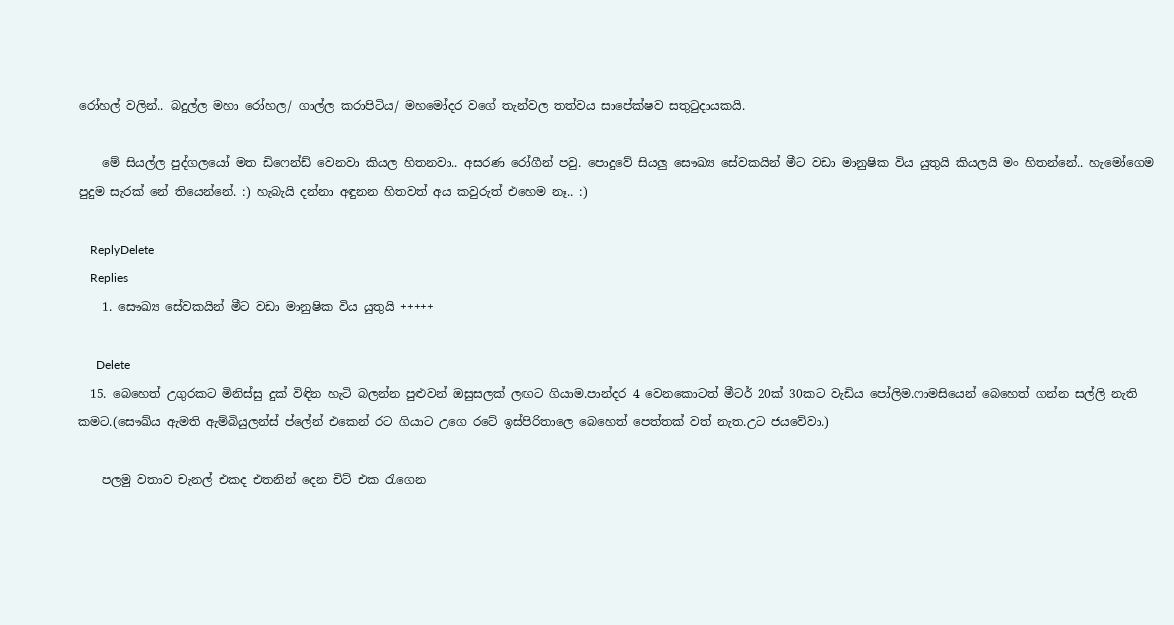රෝහල් වලින්.. බදුල්ල මහා රෝහල/ ගාල්ල කරාපිටිය/ මහමෝදර වගේ තැන්වල තත්වය සාපේක්ෂව සතුටුදායකයි.

    මේ සියල්ල පුද්ගලයෝ මත ඩිෆෙන්ඩ් වෙනවා කියල හිතනවා.. අසරණ රෝගීන් පවු. පොදුවේ සියලු සෞඛ්‍ය සේවකයින් මීට වඩා මානුෂික විය යුතුයි කියලයි මං හිතන්නේ.. හැමෝගෙම පුදුම සැරක් නේ තියෙන්නේ. :) හැබැයි දන්නා අඳුනන හිතවත් අය කවුරුත් එහෙම නෑ.. :)

    ReplyDelete
    Replies
    1. සෞඛ්‍ය සේවකයින් මීට වඩා මානුෂික විය යුතුයි +++++

      Delete
  15. බෙහෙත් උගුරකට මිනිස්සු දුක් විඳින හැටි බලන්න පුළුවන් ඔසුසලක් ලඟට ගියාම.පාන්දර 4 වෙනකොටත් මීටර් 20ක් 30කට වැඩිය පෝලිම.ෆාමසියෙන් බෙහෙත් ගන්න සල්ලි නැති කමට.(සෞඛ්ය ඇමති ඇම්බියුලන්ස් ප්ලේන් එකෙන් රට ගියාට උගෙ රටේ ඉස්පිරිතාලෙ බෙහෙත් පෙත්තක් වත් නැත.උට ජයවේවා.)

    පලමු වතාව චැනල් එකද එතනින් දෙන චිට් එක රැගෙන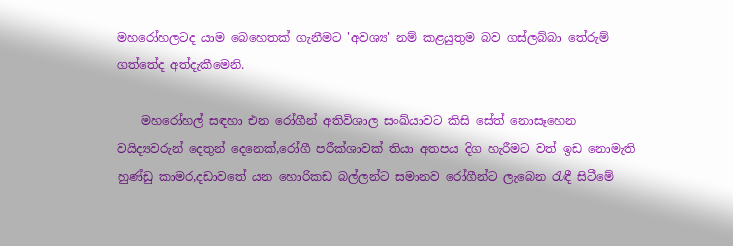මහරෝහලටද යාම බෙහෙතක් ගැනීමට 'අවශ්‍ය' නම් කළයුතුම බව ගස්ලබ්බා තේරුම් ගත්තේද අත්දැකීමෙනි.

    මහරෝහල් සඳහා එන රෝගීන් අතිවිශාල සංඛ්යාවට කිසි සේත් නොසෑහෙන වයිද්‍යවරුන් දෙතුන් දෙනෙක්,රෝගී පරීක්ශාවක් තියා අතපය දිග හැරීමට වත් ඉඩ නොමැති හුණ්ඩු කාමර,දඩාවතේ යන හොරිකඩ බල්ලන්ට සමානව රෝගීන්ට ලැබෙන රැඳී සිටීමේ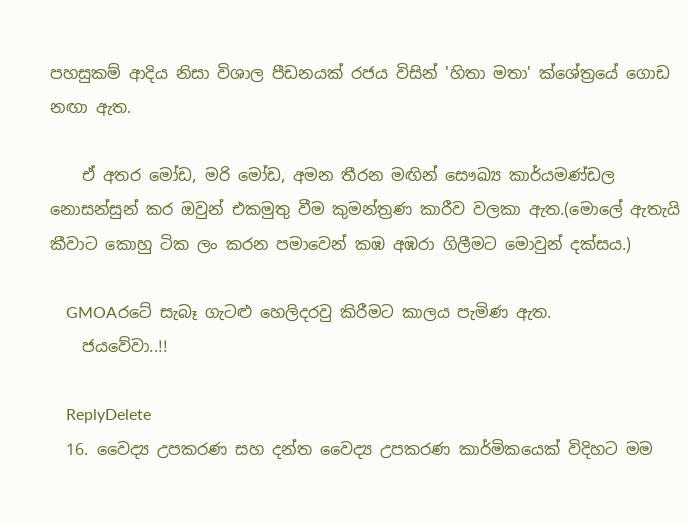පහසුකම් ආදිය නිසා විශාල පීඩනයක් රජය විසින් 'හිතා මතා' ක්ශේත්‍රයේ ගොඩ නඟා ඇත.

    ඒ අතර මෝඩ, මරි මෝඩ, අමන තීරන මඟින් සෞඛ්‍ය කාර්යමණ්ඩල නොසන්සුන් කර ඔවුන් එකමුතු වීම කුමන්ත්‍රණ කාරීව වලකා ඇත.(මොලේ ඇතැයි කීවාට කොහු ටික ලං කරන පමාවෙන් කඹ අඹරා ගිලීමට මොවුන් දක්සය.)

    GMOAරටේ සැබෑ ගැටළු හෙලිදරවු කිරීමට කාලය පැමිණ ඇත.
    ජයවේවා..!!

    ReplyDelete
  16. වෛද්‍ය උපකරණ සහ දන්ත වෛද්‍ය උපකරණ කාර්මිකයෙක් විදිහට මම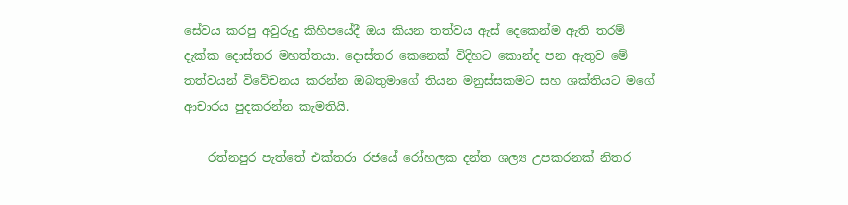සේවය කරපු අවුරුදු කිහිපයේදී ඔය කියන තත්වය ඇස් දෙකෙන්ම ඇති තරම් දැක්ක දොස්තර මහත්තයා. දොස්තර කෙනෙක් විදිහට කොන්ද පන ඇතුව මේ තත්වයන් විවේචනය කරන්න ඔබතුමාගේ තියන මනුස්සකමට සහ ශක්තියට මගේ ආචාරය පුදකරන්න කැමතියි.

    රත්නපුර පැත්තේ එක්තරා රජයේ රෝහලක දන්ත ශල්‍ය උපකරනක් නිතර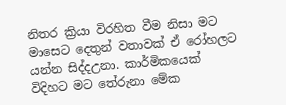නිතර ක්‍රියා විරහිත වීම නිසා මට මාසෙට දෙතුන් වතාවක් ඒ රෝහලට යන්න සිද්දඋනා. කාර්මිකයෙක් විදිහට මට තේරුනා මේක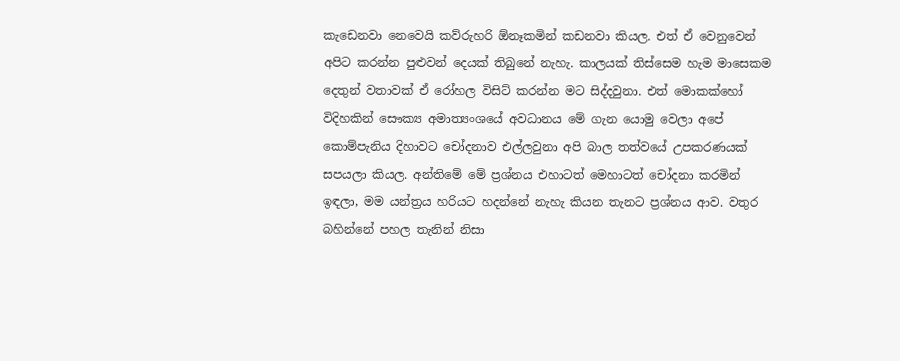කැඩෙනවා නෙවෙයි කව්රුහරි ඕනෑකමින් කඩනවා කියල. එත් ඒ වෙනුවෙන් අපිට කරන්න පුළුවන් දෙයක් තිබුනේ නැහැ. කාලයක් තිස්සෙම හැම මාසෙකම දෙතුන් වතාවක් ඒ රෝහල විසිට් කරන්න මට සිද්දවුනා. එත් මොකක්හෝ විදිහකින් සෞක්‍ය අමාත්‍යංශයේ අවධානය මේ ගැන යොමු වෙලා අපේ කොම්පැනිය දිහාවට චෝදනාව එල්ලවුනා අපි බාල තත්වයේ උපකරණයක් සපයලා කියල. අන්තිමේ මේ ප්‍රශ්නය එහාටත් මෙහාටත් චෝදනා කරමින් ඉඳලා, මම යන්ත්‍රය හරියට හදන්නේ නැහැ කියන තැනට ප්‍රශ්නය ආව. වතුර බහින්නේ පහල තැනින් නිසා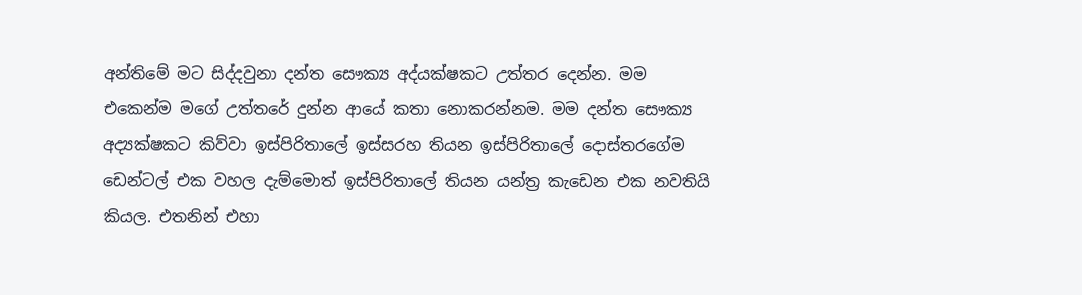අන්තිමේ මට සිද්දවුනා දන්ත සෞක්‍ය අද්යක්ෂකට උත්තර දෙන්න. මම එකෙන්ම මගේ උත්තරේ දුන්න ආයේ කතා නොකරන්නම. මම දන්ත සෞක්‍ය අද්‍යක්ෂකට කිව්වා ඉස්පිරිතාලේ ඉස්සරහ තියන ඉස්පිරිතාලේ දොස්තරගේම ඩෙන්ටල් එක වහල දැම්මොත් ඉස්පිරිතාලේ තියන යන්ත්‍ර කැඩෙන එක නවතියි කියල. එතනින් එහා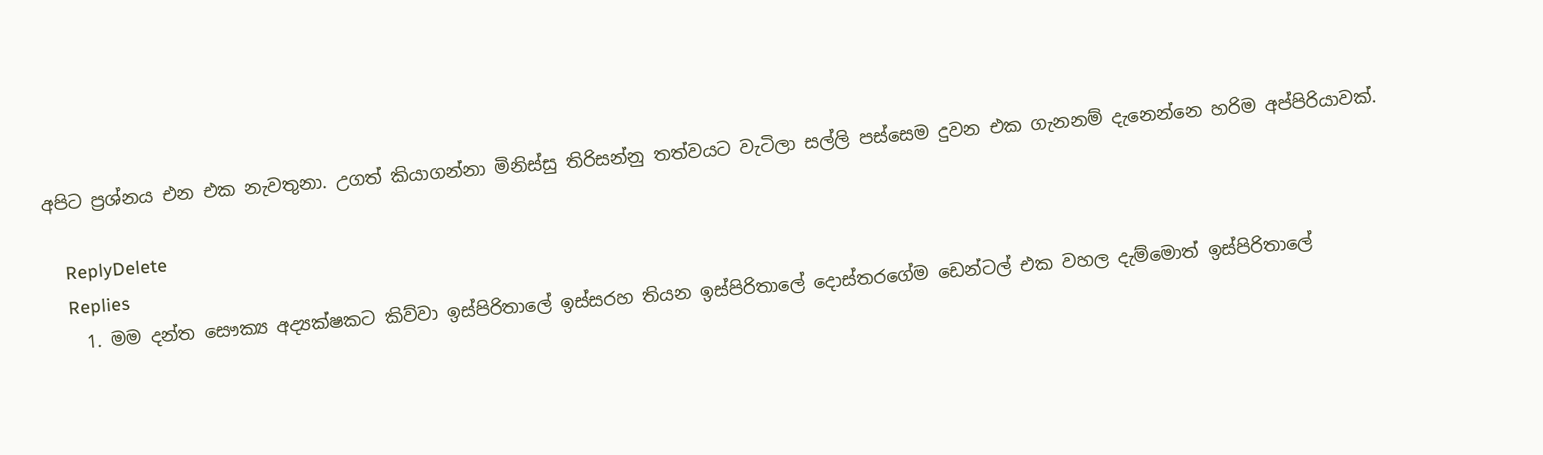අපිට ප්‍රශ්නය එන එක නැවතුනා. උගත් කියාගන්නා මිනිස්සු තිරිසන්නු තත්වයට වැටිලා සල්ලි පස්සෙම දුවන එක ගැනනම් දැනෙන්නෙ හරිම අප්පිරියාවක්.

    ReplyDelete
    Replies
    1. මම දන්ත සෞක්‍ය අද්‍යක්ෂකට කිව්වා ඉස්පිරිතාලේ ඉස්සරහ තියන ඉස්පිරිතාලේ දොස්තරගේම ඩෙන්ටල් එක වහල දැම්මොත් ඉස්පිරිතාලේ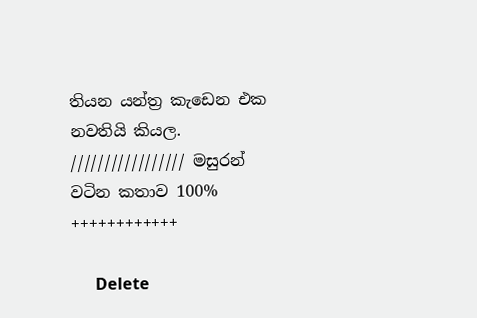තියන යන්ත්‍ර කැඩෙන එක නවතියි කියල. ///////////////// මසුරන් වටින කතාව 100% ++++++++++++

      Delete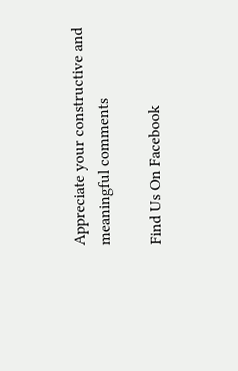Appreciate your constructive and meaningful comments

Find Us On Facebook